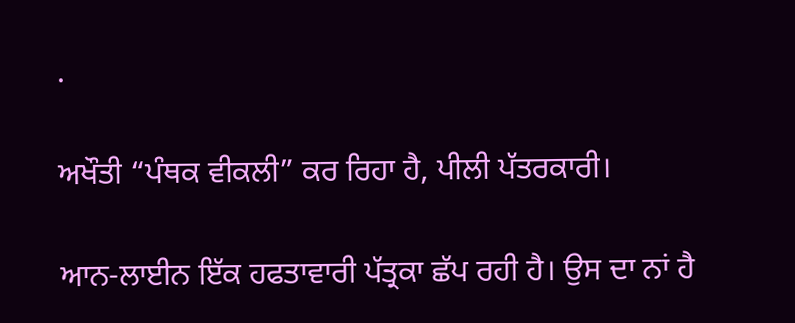.

ਅਖੌਤੀ “ਪੰਥਕ ਵੀਕਲੀ” ਕਰ ਰਿਹਾ ਹੈ, ਪੀਲੀ ਪੱਤਰਕਾਰੀ।

ਆਨ-ਲਾਈਨ ਇੱਕ ਹਫਤਾਵਾਰੀ ਪੱਤ੍ਰਕਾ ਛੱਪ ਰਹੀ ਹੈ। ਉਸ ਦਾ ਨਾਂ ਹੈ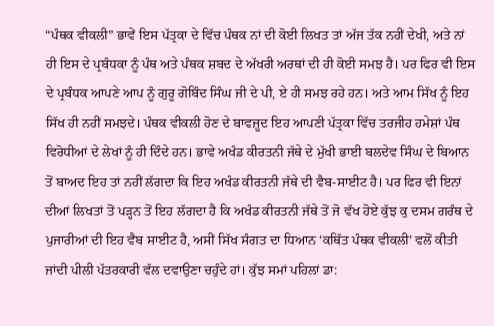“ਪੰਥਕ ਵੀਕਲੀ” ਭਾਵੇਂ ਇਸ ਪੱਤ੍ਰਕਾ ਦੇ ਵਿੱਚ ਪੰਥਕ ਨਾਂ ਦੀ ਕੋਈ ਲਿਖਤ ਤਾਂ ਅੱਜ ਤੱਕ ਨਹੀਂ ਦੇਖੀ, ਅਤੇ ਨਾਂ ਹੀ ਇਸ ਦੇ ਪ੍ਰਬੰਧਕਾ ਨੂੰ ਪੰਥ ਅਤੇ ਪੰਥਕ ਸ਼ਬਦ ਦੇ ਅੱਖਰੀ ਅਰਥਾਂ ਦੀ ਹੀ ਕੋਈ ਸਮਝ ਹੈ। ਪਰ ਫਿਰ ਵੀ ਇਸ ਦੇ ਪ੍ਰਬੰਧਕ ਆਪਣੇ ਆਪ ਨੂੰ ਗੁਰੂ ਗੋਬਿੰਦ ਸਿੰਘ ਜੀ ਦੇ ਪੀ, ਏ ਹੀ ਸਮਝ ਰਹੇ ਹਨ। ਅਤੇ ਆਮ ਸਿੱਖ ਨੂੰ ਇਹ ਸਿੱਖ ਹੀ ਨਹੀਂ ਸਮਝਦੇ। ਪੰਥਕ ਵੀਕਲੀ ਹੋਣ ਦੇ ਬਾਵਜ਼ੂਦ ਇਹ ਆਪਣੀ ਪੱਤ੍ਰਕਾ ਵਿੱਚ ਤਰਜੀਹ ਹਮੇਸ਼ਾਂ ਪੰਥ ਵਿਰੋਧੀਆਂ ਦੇ ਲੇਖਾਂ ਨੂੰ ਹੀ ਦਿੰਦੇ ਹਨ। ਭਾਵੇ ਅਖੰਡ ਕੀਰਤਨੀ ਜੱਥੇ ਦੇ ਮੁੱਖੀ ਭਾਈ ਬਲਦੇਵ ਸਿੰਘ ਦੇ ਬਿਆਨ ਤੋਂ ਬਾਅਦ ਇਹ ਤਾਂ ਨਹੀਂ ਲੱਗਦਾ ਕਿ ਇਹ ਅਖੰਡ ਕੀਰਤਨੀ ਜੱਥੇ ਦੀ ਵੈਬ-ਸਾਈਟ ਹੈ। ਪਰ ਫਿਰ ਵੀ ਇਨਾਂ ਦੀਆਂ ਲਿਖਤਾਂ ਤੋਂ ਪੜ੍ਹਨ ਤੋਂ ਇਹ ਲੱਗਦਾ ਹੈ ਕਿ ਅਖੰਡ ਕੀਰਤਨੀ ਜੱਥੇ ਤੋਂ ਜੋ ਵੱਖ ਹੋਏ ਕੁੱਝ ਕੁ ਦਸਮ ਗਰੰਥ ਦੇ ਪੁਜਾਰੀਆਂ ਦੀ ਇਹ ਵੈਬ ਸਾਈਟ ਹੈ, ਅਸੀਂ ਸਿੱਖ ਸੰਗਤ ਦਾ ਧਿਆਨ ‘ਕਥਿੱਤ ਪੰਥਕ ਵੀਕਲੀ’ ਵਲੋਂ ਕੀਤੀ ਜਾਂਦੀ ਪੀਲੀ ਪੱਤਰਕਾਰੀ ਵੱਲ ਦਵਾਉਣਾ ਚਹੁੰਦੇ ਹਾਂ। ਕੁੱਝ ਸਮਾਂ ਪਹਿਲਾਂ ਡਾ: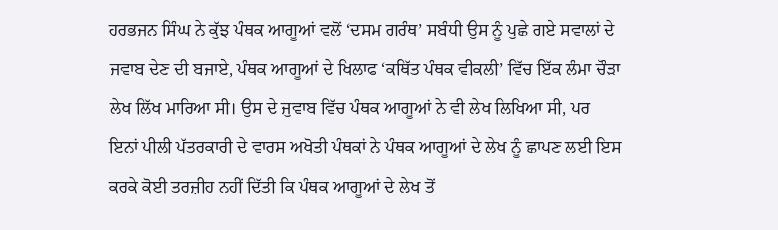ਹਰਭਜਨ ਸਿੰਘ ਨੇ ਕੁੱਝ ਪੰਥਕ ਆਗੂਆਂ ਵਲੋਂ ‘ਦਸਮ ਗਰੰਥ’ ਸਬੰਧੀ ਉਸ ਨੂੰ ਪੁਛੇ ਗਏ ਸਵਾਲਾਂ ਦੇ ਜਵਾਬ ਦੇਣ ਦੀ ਬਜਾਏ, ਪੰਥਕ ਆਗੂਆਂ ਦੇ ਖਿਲਾਫ ‘ਕਥਿੱਤ ਪੰਥਕ ਵੀਕਲੀ’ ਵਿੱਚ ਇੱਕ ਲੰਮਾ ਚੌੜਾ ਲੇਖ ਲਿੱਖ ਮਾਰਿਆ ਸੀ। ਉਸ ਦੇ ਜੁਵਾਬ ਵਿੱਚ ਪੰਥਕ ਆਗੂਆਂ ਨੇ ਵੀ ਲੇਖ ਲਿਖਿਆ ਸੀ, ਪਰ ਇਨਾਂ ਪੀਲੀ ਪੱਤਰਕਾਰੀ ਦੇ ਵਾਰਸ ਅਖੋਤੀ ਪੰਥਕਾਂ ਨੇ ਪੰਥਕ ਆਗੂਆਂ ਦੇ ਲੇਖ ਨੂੰ ਛਾਪਣ ਲਈ ਇਸ ਕਰਕੇ ਕੋਈ ਤਰਜ਼ੀਹ ਨਹੀਂ ਦਿੱਤੀ ਕਿ ਪੰਥਕ ਆਗੂਆਂ ਦੇ ਲੇਖ ਤੋਂ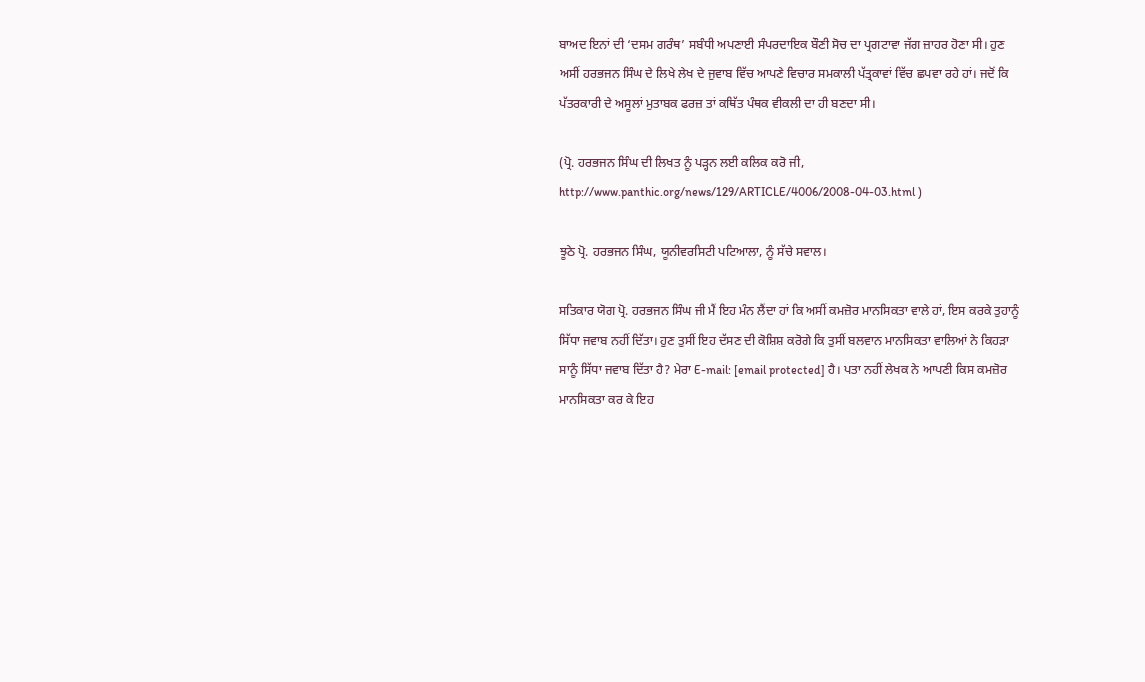ਬਾਅਦ ਇਨਾਂ ਦੀ ‘ਦਸਮ ਗਰੰਥ’ ਸਬੰਧੀ ਅਪਣਾਈ ਸੰਪਰਦਾਇਕ ਬੌਣੀ ਸੋਚ ਦਾ ਪ੍ਰਗਟਾਵਾ ਜੱਗ ਜ਼ਾਹਰ ਹੋਣਾ ਸੀ। ਹੁਣ ਅਸੀਂ ਹਰਭਜਨ ਸਿੰਘ ਦੇ ਲਿਖੇ ਲੇਖ ਦੇ ਜੁਵਾਬ ਵਿੱਚ ਆਪਣੇ ਵਿਚਾਰ ਸਮਕਾਲੀ ਪੱਤ੍ਰਕਾਵਾਂ ਵਿੱਚ ਛਪਵਾ ਰਹੇ ਹਾਂ। ਜਦੋਂ ਕਿ ਪੱਤਰਕਾਰੀ ਦੇ ਅਸੂਲਾਂ ਮੁਤਾਬਕ ਫਰਜ਼ ਤਾਂ ਕਥਿੱਤ ਪੰਥਕ ਵੀਕਲੀ ਦਾ ਹੀ ਬਣਦਾ ਸੀ।

(ਪ੍ਰੋ. ਹਰਭਜਨ ਸਿੰਘ ਦੀ ਲਿਖਤ ਨੂੰ ਪੜ੍ਹਨ ਲਈ ਕਲਿਕ ਕਰੋ ਜੀ, http://www.panthic.org/news/129/ARTICLE/4006/2008-04-03.html )

ਝੂਠੇ ਪ੍ਰੋ. ਹਰਭਜਨ ਸਿੰਘ, ਯੂਨੀਵਰਸਿਟੀ ਪਟਿਆਲਾ, ਨੂੰ ਸੱਚੇ ਸਵਾਲ।

ਸਤਿਕਾਰ ਯੋਗ ਪ੍ਰੋ. ਹਰਭਜਨ ਸਿੰਘ ਜੀ ਮੈਂ ਇਹ ਮੰਨ ਲੈਂਦਾ ਹਾਂ ਕਿ ਅਸੀਂ ਕਮਜ਼ੋਰ ਮਾਨਸਿਕਤਾ ਵਾਲੇ ਹਾਂ, ਇਸ ਕਰਕੇ ਤੁਹਾਨੂੰ ਸਿੱਧਾ ਜਵਾਬ ਨਹੀਂ ਦਿੱਤਾ। ਹੁਣ ਤੁਸੀਂ ਇਹ ਦੱਸਣ ਦੀ ਕੋਸ਼ਿਸ਼ ਕਰੋਗੇ ਕਿ ਤੁਸੀਂ ਬਲਵਾਨ ਮਾਨਸਿਕਤਾ ਵਾਲਿਆਂ ਨੇ ਕਿਹੜਾ ਸਾਨੂੰ ਸਿੱਧਾ ਜਵਾਬ ਦਿੱਤਾ ਹੈ? ਮੇਰਾ E-mail: [email protected] ਹੈ। ਪਤਾ ਨਹੀਂ ਲੇਖਕ ਨੇ ਆਪਣੀ ਕਿਸ ਕਮਜ਼ੋਰ ਮਾਨਸਿਕਤਾ ਕਰ ਕੇ ਇਹ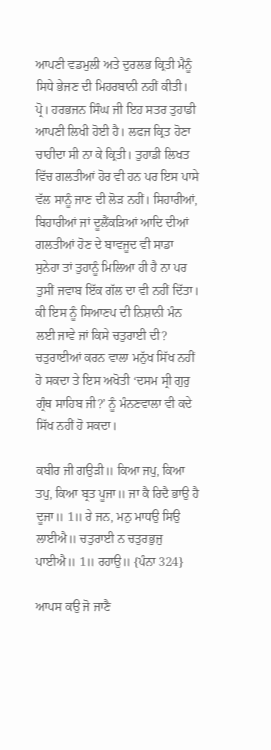ਆਪਣੀ ਵਡਮੁਲੀ ਅਤੇ ਦੁਰਲਭ ਕ੍ਰਿਤੀ ਮੈਨੂੰ ਸਿਧੇ ਭੇਜਣ ਦੀ ਮਿਹਰਬਾਨੀ ਨਹੀਂ ਕੀਤੀ। ਪ੍ਰੋ। ਹਰਭਜਨ ਸਿੰਘ ਜੀ ਇਹ ਸਤਰ ਤੁਹਾਡੀ ਆਪਣੀ ਲਿਖੀ ਹੋਈ ਹੈ। ਲਫਜ ਕ੍ਰਿਤ ਹੋਣਾ ਚਾਹੀਦਾ ਸੀ ਨਾ ਕੇ ਕ੍ਰਿਤੀ। ਤੁਹਾਡੀ ਲਿਖਤ ਵਿੱਚ ਗਲਤੀਆਂ ਹੋਰ ਵੀ ਹਨ ਪਰ ਇਸ ਪਾਸੇ ਵੱਲ ਸਾਨੂੰ ਜਾਣ ਦੀ ਲੋੜ ਨਹੀਂ। ਸਿਹਾਰੀਆਂ, ਬਿਹਾਰੀਆਂ ਜਾਂ ਦੂਲੈਂਕੜਿਆਂ ਆਦਿ ਦੀਆਂ ਗਲਤੀਆਂ ਹੋਣ ਦੇ ਬਾਵਜੂਦ ਵੀ ਸਾਡਾ ਸੁਨੇਹਾ ਤਾਂ ਤੁਹਾਨੂੰ ਮਿਲਿਆ ਹੀ ਹੈ ਨਾ ਪਰ ਤੁਸੀਂ ਜਵਾਬ ਇੱਕ ਗੱਲ ਦਾ ਵੀ ਨਹੀਂ ਦਿੱਤਾ। ਕੀ ਇਸ ਨੂੰ ਸਿਆਣਪ ਦੀ ਨਿਸ਼ਾਨੀ ਮੰਨ ਲਈ ਜਾਵੇ ਜਾਂ ਕਿਸੇ ਚਤੁਰਾਈ ਦੀ? ਚਤੁਰਾਈਆਂ ਕਰਨ ਵਾਲਾ ਮਨੁੱਖ ਸਿੱਖ ਨਹੀਂ ਹੋ ਸਕਦਾ ਤੇ ਇਸ ਅਖੋਤੀ ‘ਦਸਮ ਸ੍ਰੀ ਗੁਰੁ ਗ੍ਰੰਥ ਸਾਹਿਬ ਜੀ?’ ਨੂੰ ਮੰਨਣਵਾਲਾ ਵੀ ਕਦੇ ਸਿੱਖ ਨਹੀਂ ਹੋ ਸਕਦਾ।

ਕਬੀਰ ਜੀ ਗਉੜੀ॥ ਕਿਆ ਜਪੁ, ਕਿਆ ਤਪੁ, ਕਿਆ ਬ੍ਰਤ ਪੂਜਾ॥ ਜਾ ਕੈ ਰਿਦੈ ਭਾਉ ਹੈ ਦੂਜਾ॥ 1॥ ਰੇ ਜਨ, ਮਨੁ ਮਾਧਉ ਸਿਉ ਲਾਈਐ॥ ਚਤੁਰਾਈ ਨ ਚਤੁਰਭੁਜੁ ਪਾਈਐ॥ 1॥ ਰਹਾਉ॥ {ਪੰਨਾ 324}

ਆਪਸ ਕਉ ਜੋ ਜਾਣੈ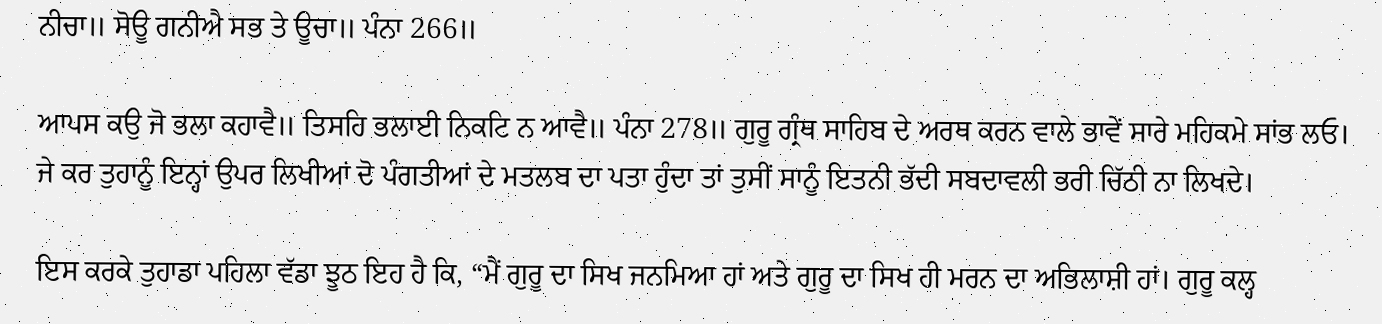ਨੀਚਾ॥ ਸੋਊ ਗਨੀਐ ਸਭ ਤੇ ਊਚਾ॥ ਪੰਨਾ 266॥

ਆਪਸ ਕਉ ਜੋ ਭਲਾ ਕਹਾਵੈ॥ ਤਿਸਹਿ ਭਲਾਈ ਨਿਕਟਿ ਨ ਆਵੈ॥ ਪੰਨਾ 278॥ ਗੁਰੂ ਗ੍ਰੰਥ ਸਾਹਿਬ ਦੇ ਅਰਥ ਕਰਨ ਵਾਲੇ ਭਾਵੇਂ ਸਾਰੇ ਮਹਿਕਮੇ ਸਾਂਭ ਲਓ। ਜੇ ਕਰ ਤੁਹਾਨੂੰ ਇਨ੍ਹਾਂ ਉਪਰ ਲਿਖੀਆਂ ਦੋ ਪੰਗਤੀਆਂ ਦੇ ਮਤਲਬ ਦਾ ਪਤਾ ਹੁੰਦਾ ਤਾਂ ਤੁਸੀਂ ਸਾਨੂੰ ਇਤਨੀ ਭੱਦੀ ਸਬਦਾਵਲੀ ਭਰੀ ਚਿੱਠੀ ਨਾ ਲਿਖਦੇ।

ਇਸ ਕਰਕੇ ਤੁਹਾਡਾ ਪਹਿਲਾ ਵੱਡਾ ਝੂਠ ਇਹ ਹੈ ਕਿ, “ਮੈਂ ਗੁਰੂ ਦਾ ਸਿਖ ਜਨਮਿਆ ਹਾਂ ਅਤੇ ਗੁਰੂ ਦਾ ਸਿਖ ਹੀ ਮਰਨ ਦਾ ਅਭਿਲਾਸ਼ੀ ਹਾਂ। ਗੁਰੂ ਕਲ੍ਹ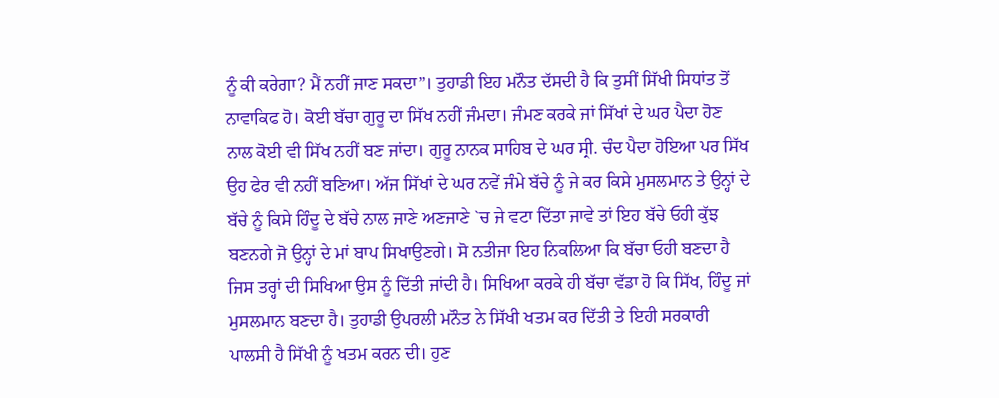ਨੂੰ ਕੀ ਕਰੇਗਾ? ਮੈਂ ਨਹੀਂ ਜਾਣ ਸਕਦਾ”। ਤੁਹਾਡੀ ਇਹ ਮਨੌਤ ਦੱਸਦੀ ਹੈ ਕਿ ਤੁਸੀਂ ਸਿੱਖੀ ਸਿਧਾਂਤ ਤੋਂ ਨਾਵਾਕਿਫ ਹੋ। ਕੋਈ ਬੱਚਾ ਗੁਰੂ ਦਾ ਸਿੱਖ ਨਹੀਂ ਜੰਮਦਾ। ਜੰਮਣ ਕਰਕੇ ਜਾਂ ਸਿੱਖਾਂ ਦੇ ਘਰ ਪੈਦਾ ਹੋਣ ਨਾਲ ਕੋਈ ਵੀ ਸਿੱਖ ਨਹੀਂ ਬਣ ਜਾਂਦਾ। ਗੁਰੂ ਨਾਨਕ ਸਾਹਿਬ ਦੇ ਘਰ ਸ੍ਰੀ. ਚੰਦ ਪੈਦਾ ਹੋਇਆ ਪਰ ਸਿੱਖ ਉਹ ਫੇਰ ਵੀ ਨਹੀਂ ਬਣਿਆ। ਅੱਜ ਸਿੱਖਾਂ ਦੇ ਘਰ ਨਵੇਂ ਜੰਮੇ ਬੱਚੇ ਨੂੰ ਜੇ ਕਰ ਕਿਸੇ ਮੁਸਲਮਾਨ ਤੇ ਉਨ੍ਹਾਂ ਦੇ ਬੱਚੇ ਨੂੰ ਕਿਸੇ ਹਿੰਦੂ ਦੇ ਬੱਚੇ ਨਾਲ ਜਾਣੇ ਅਣਜਾਣੇ `ਚ ਜੇ ਵਟਾ ਦਿੱਤਾ ਜਾਵੇ ਤਾਂ ਇਹ ਬੱਚੇ ਓਹੀ ਕੁੱਝ ਬਣਨਗੇ ਜੋ ਉਨ੍ਹਾਂ ਦੇ ਮਾਂ ਬਾਪ ਸਿਖਾਉਣਗੇ। ਸੋ ਨਤੀਜਾ ਇਹ ਨਿਕਲਿਆ ਕਿ ਬੱਚਾ ਓਹੀ ਬਣਦਾ ਹੈ ਜਿਸ ਤਰ੍ਹਾਂ ਦੀ ਸਿਖਿਆ ਉਸ ਨੂੰ ਦਿੱਤੀ ਜਾਂਦੀ ਹੈ। ਸਿਖਿਆ ਕਰਕੇ ਹੀ ਬੱਚਾ ਵੱਡਾ ਹੋ ਕਿ ਸਿੱਖ, ਹਿੰਦੂ ਜਾਂ ਮੁਸਲਮਾਨ ਬਣਦਾ ਹੈ। ਤੁਹਾਡੀ ਉਪਰਲੀ ਮਨੌਤ ਨੇ ਸਿੱਖੀ ਖਤਮ ਕਰ ਦਿੱਤੀ ਤੇ ਇਹੀ ਸਰਕਾਰੀ ਪਾਲਸੀ ਹੈ ਸਿੱਖੀ ਨੂੰ ਖਤਮ ਕਰਨ ਦੀ। ਹੁਣ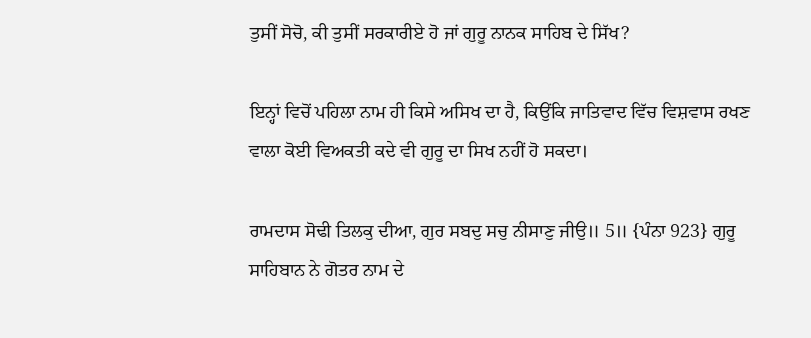ਤੁਸੀਂ ਸੋਚੋ, ਕੀ ਤੁਸੀਂ ਸਰਕਾਰੀਏ ਹੋ ਜਾਂ ਗੁਰੂ ਨਾਨਕ ਸਾਹਿਬ ਦੇ ਸਿੱਖ?

ਇਨ੍ਹਾਂ ਵਿਚੋਂ ਪਹਿਲਾ ਨਾਮ ਹੀ ਕਿਸੇ ਅਸਿਖ ਦਾ ਹੈ, ਕਿਉਂਕਿ ਜਾਤਿਵਾਦ ਵਿੱਚ ਵਿਸ਼ਵਾਸ ਰਖਣ ਵਾਲਾ ਕੋਈ ਵਿਅਕਤੀ ਕਦੇ ਵੀ ਗੁਰੂ ਦਾ ਸਿਖ ਨਹੀਂ ਹੋ ਸਕਦਾ।

ਰਾਮਦਾਸ ਸੋਢੀ ਤਿਲਕੁ ਦੀਆ, ਗੁਰ ਸਬਦੁ ਸਚੁ ਨੀਸਾਣੁ ਜੀਉ॥ 5॥ {ਪੰਨਾ 923} ਗੁਰੂ ਸਾਹਿਬਾਨ ਨੇ ਗੋਤਰ ਨਾਮ ਦੇ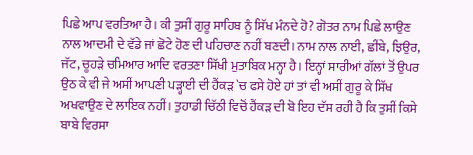ਪਿਛੇ ਆਪ ਵਰਤਿਆ ਹੈ। ਕੀ ਤੁਸੀਂ ਗੁਰੂ ਸਾਹਿਬ ਨੂੰ ਸਿੱਖ ਮੰਨਦੇ ਹੋ? ਗੋਤਰ ਨਾਮ ਪਿਛੇ ਲਾਉਣ ਨਾਲ ਆਦਮੀ ਦੇ ਵੱਡੇ ਜਾਂ ਛੋਟੇ ਹੋਣ ਦੀ ਪਹਿਚਾਣ ਨਹੀਂ ਬਣਦੀ। ਨਾਮ ਨਾਲ ਨਾਈ, ਛੀਂਬੇ, ਝਿਉਰ, ਜੱਟ, ਚੂਹੜੇ ਚਮਿਆਰ ਆਦਿ ਵਰਤਣਾ ਸਿੱਖੀ ਮੁਤਾਬਿਕ ਮਨ੍ਹਾ ਹੈ। ਇਨ੍ਹਾਂ ਸਾਰੀਆਂ ਗੱਲਾਂ ਤੋਂ ਉਪਰ ਉਠ ਕੇ ਵੀ ਜੇ ਅਸੀਂ ਆਪਣੀ ਪੜ੍ਹਾਈ ਦੀ ਹੈਂਕੜ `ਚ ਫਸੇ ਹੋਏ ਹਾਂ ਤਾਂ ਵੀ ਅਸੀਂ ਗੁਰੂ ਕੇ ਸਿੱਖ ਅਖਵਾਉਣ ਦੇ ਲਾਇਕ ਨਹੀਂ। ਤੁਹਾਡੀ ਚਿੱਠੀ ਵਿਚੋਂ ਹੈਂਕੜ ਦੀ ਬੋ ਇਹ ਦੱਸ ਰਹੀ ਹੈ ਕਿ ਤੁਸੀਂ ਕਿਸੇ ਬਾਬੇ ਵਿਰਸਾ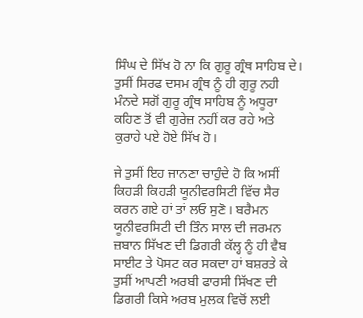ਸਿੰਘ ਦੇ ਸਿੱਖ ਹੋ ਨਾ ਕਿ ਗੁਰੂ ਗ੍ਰੰਥ ਸਾਹਿਬ ਦੇ। ਤੁਸੀਂ ਸਿਰਫ ਦਸਮ ਗ੍ਰੰਥ ਨੂੰ ਹੀ ਗੁਰੂ ਨਹੀ ਮੰਨਦੇ ਸਗੋਂ ਗੁਰੂ ਗ੍ਰੰਥ ਸਾਹਿਬ ਨੂੰ ਅਧੂਰਾ ਕਹਿਣ ਤੋਂ ਵੀ ਗੁਰੇਜ਼ ਨਹੀਂ ਕਰ ਰਹੇ ਅਤੇ ਕੁਰਾਹੇ ਪਏ ਹੋਏ ਸਿੱਖ ਹੋ।

ਜੇ ਤੁਸੀਂ ਇਹ ਜਾਨਣਾ ਚਾਹੁੰਦੇ ਹੋ ਕਿ ਅਸੀਂ ਕਿਹੜੀ ਕਿਹੜੀ ਯੂਨੀਵਰਸਿਟੀ ਵਿੱਚ ਸੈਰ ਕਰਨ ਗਏ ਹਾਂ ਤਾਂ ਲਓ ਸੁਣੋ। ਬਰੈਮਨ ਯੂਨੀਵਰਸਿਟੀ ਦੀ ਤਿੰਨ ਸਾਲ ਦੀ ਜਰਮਨ ਜ਼ਬਾਨ ਸਿੱਖਣ ਦੀ ਡਿਗਰੀ ਕੱਲ੍ਹ ਨੂੰ ਹੀ ਵੈਬ ਸਾਈਟ ਤੇ ਪੋਸਟ ਕਰ ਸਕਦਾ ਹਾਂ ਬਸ਼ਰਤੇ ਕੇ ਤੁਸੀਂ ਆਪਣੀ ਅਰਬੀ ਫਾਰਸੀ ਸਿੱਖਣ ਦੀ ਡਿਗਰੀ ਕਿਸੇ ਅਰਬ ਮੁਲਕ ਵਿਚੋਂ ਲਈ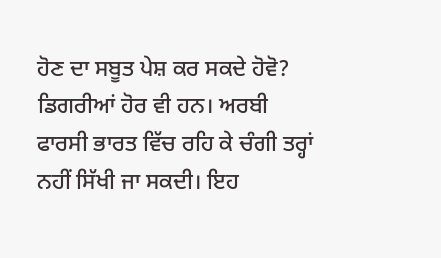ਹੋਣ ਦਾ ਸਬੂਤ ਪੇਸ਼ ਕਰ ਸਕਦੇ ਹੋਵੋ? ਡਿਗਰੀਆਂ ਹੋਰ ਵੀ ਹਨ। ਅਰਬੀ ਫਾਰਸੀ ਭਾਰਤ ਵਿੱਚ ਰਹਿ ਕੇ ਚੰਗੀ ਤਰ੍ਹਾਂ ਨਹੀਂ ਸਿੱਖੀ ਜਾ ਸਕਦੀ। ਇਹ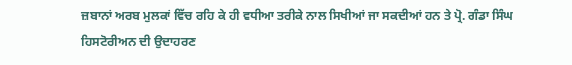ਜ਼ਬਾਨਾਂ ਅਰਬ ਮੁਲਕਾਂ ਵਿੱਚ ਰਹਿ ਕੇ ਹੀ ਵਧੀਆ ਤਰੀਕੇ ਨਾਲ ਸਿਖੀਆਂ ਜਾ ਸਕਦੀਆਂ ਹਨ ਤੇ ਪ੍ਰੋ. ਗੰਡਾ ਸਿੰਘ ਹਿਸਟੋਰੀਅਨ ਦੀ ਉਦਾਹਰਣ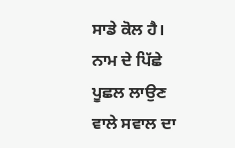ਸਾਡੇ ਕੋਲ ਹੈ। ਨਾਮ ਦੇ ਪਿੱਛੇ ਪੂਛਲ ਲਾਉਣ ਵਾਲੇ ਸਵਾਲ ਦਾ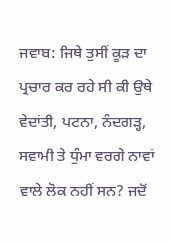ਜਵਾਬ: ਜਿਥੇ ਤੁਸੀਂ ਕੂੜ ਦਾ ਪ੍ਰਚਾਰ ਕਰ ਰਹੇ ਸੀ ਕੀ ਉਥੇ ਵੇਦਾਂਤੀ, ਪਟਨਾ, ਨੰਦਗੜ੍ਹ, ਸਵਾਮੀ ਤੇ ਧੁੰਮਾ ਵਰਗੇ ਨਾਵਾਂ ਵਾਲੇ ਲੋਕ ਨਹੀਂ ਸਨ? ਜਦੋਂ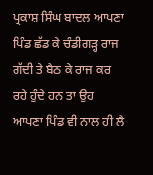ਪ੍ਰਕਾਸ਼ ਸਿੰਘ ਬਾਦਲ ਆਪਣਾ ਪਿੰਡ ਛੱਡ ਕੇ ਚੰਡੀਗੜ੍ਹ ਰਾਜ ਗੱਦੀ ਤੇ ਬੈਠ ਕੇ ਰਾਜ ਕਰ ਰਹੇ ਹੁੰਦੇ ਹਨ ਤਾ ਉਹ ਆਪਣਾ ਪਿੰਡ ਵੀ ਨਾਲ ਹੀ ਲੈ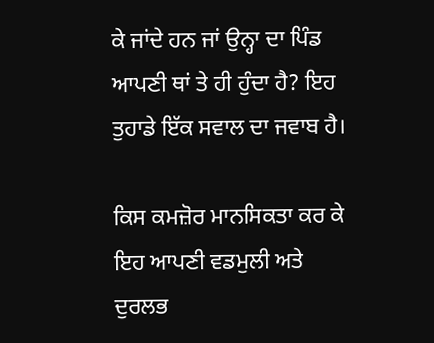ਕੇ ਜਾਂਦੇ ਹਨ ਜਾਂ ਉਨ੍ਹਾ ਦਾ ਪਿੰਡ ਆਪਣੀ ਥਾਂ ਤੇ ਹੀ ਹੁੰਦਾ ਹੈ? ਇਹ ਤੁਹਾਡੇ ਇੱਕ ਸਵਾਲ ਦਾ ਜਵਾਬ ਹੈ।

ਕਿਸ ਕਮਜ਼ੋਰ ਮਾਨਸਿਕਤਾ ਕਰ ਕੇ ਇਹ ਆਪਣੀ ਵਡਮੁਲੀ ਅਤੇ ਦੁਰਲਭ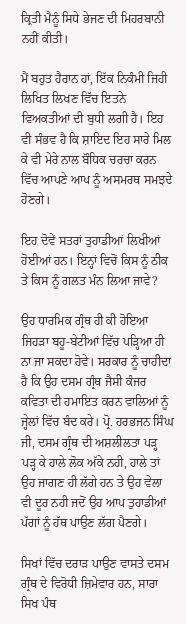ਕ੍ਰਿਤੀ ਮੈਨੂੰ ਸਿਧੇ ਭੇਜਣ ਦੀ ਮਿਹਰਬਾਨੀ ਨਹੀਂ ਕੀਤੀ।

ਮੈਂ ਬਹੁਤ ਹੈਰਾਨ ਹਾਂ, ਇੱਕ ਨਿਕੰਮੀ ਜਿਹੀ ਲਿਖਿਤ ਲਿਖਣ ਵਿੱਚ ਇਤਨੇ ਵਿਅਕਤੀਆਂ ਦੀ ਬੁਧੀ ਲਗੀ ਹੈ। ਇਹ ਵੀ ਸੰਭਵ ਹੈ ਕਿ ਸ਼ਾਇਦ ਇਹ ਸਾਰੇ ਮਿਲ ਕੇ ਵੀ ਮੇਰੇ ਨਾਲ ਬੌਧਿਕ ਚਰਚਾ ਕਰਨ ਵਿੱਚ ਆਪਣੇ ਆਪ ਨੂੰ ਅਸਮਰਥ ਸਮਝਦੇ ਹੋਣਗੇ।

ਇਹ ਦੋਵੇਂ ਸਤਰਾਂ ਤੁਹਾਡੀਆਂ ਲਿਖੀਆਂ ਹੋਈਆਂ ਹਨ। ਇਨ੍ਹਾਂ ਵਿਚੋਂ ਕਿਸ ਨੂੰ ਠੀਕ ਤੇ ਕਿਸ ਨੂੰ ਗਲਤ ਮੰਨ ਲਿਆ ਜਾਵੇ?

ਉਹ ਧਾਰਮਿਕ ਗ੍ਰੰਥ ਹੀ ਕੀ ਹੋਇਆ ਜਿਹੜਾ ਬਹੂ-ਬੇਟੀਆਂ ਵਿੱਚ ਪੜ੍ਹਿਆ ਹੀ ਨਾ ਜਾ ਸਕਦਾ ਹੋਵੇ। ਸਰਕਾਰ ਨੂੰ ਚਾਹੀਦਾ ਹੈ ਕਿ ਉਹ ਦਸਮ ਗ੍ਰੰਥ ਜੈਸੀ ਕੰਜਰ ਕਵਿਤਾ ਦੀ ਹਮਾਇਤ ਕਰਨ ਵਾਲਿਆਂ ਨੂੰ ਜ੍ਹੇਲਾਂ ਵਿੱਚ ਬੰਦ ਕਰੇ। ਪ੍ਰੋ. ਹਰਭਜਨ ਸਿੰਘ ਜੀ, ਦਸਮ ਗ੍ਰੰਥ ਦੀ ਅਸ਼ਲੀਲਤਾ ਪੜ੍ਹ ਪੜ੍ਹ ਕੇ ਹਾਲੇ ਲੋਕ ਅੱਕੇ ਨਹੀ, ਹਾਲੇ ਤਾਂ ਉਹ ਜਾਗਣ ਹੀ ਲੱਗੇ ਹਨ ਤੇ ਉਹ ਵੇਲਾ ਵੀ ਦੂਰ ਨਹੀ ਜਦੋਂ ਉਹ ਆਪ ਤੁਹਾਡੀਆਂ ਪੱਗਾਂ ਨੂੰ ਹੱਥ ਪਾਉਣ ਲੱਗ ਪੈਣਗੇ।

ਸਿਖਾਂ ਵਿੱਚ ਦਰਾੜ ਪਾਉਣ ਵਾਸਤੇ ਦਸਮ ਗ੍ਰੰਥ ਦੇ ਵਿਰੋਧੀ ਜ਼ਿਮੇਵਾਰ ਹਨ, ਸਾਰਾ ਸਿਖ ਪੰਥ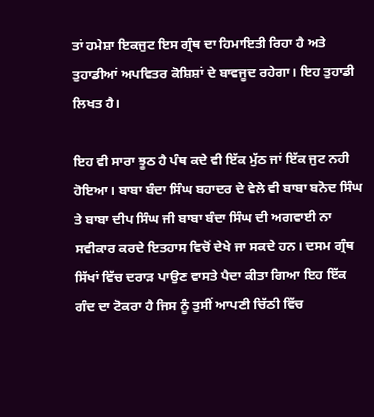ਤਾਂ ਹਮੇਸ਼ਾ ਇਕਜੁਟ ਇਸ ਗ੍ਰੰਥ ਦਾ ਹਿਮਾਇਤੀ ਰਿਹਾ ਹੈ ਅਤੇ ਤੁਹਾਡੀਆਂ ਅਪਵਿਤਰ ਕੋਸ਼ਿਸ਼ਾਂ ਦੇ ਬਾਵਜੂਦ ਰਹੇਗਾ। ਇਹ ਤੁਹਾਡੀ ਲਿਖਤ ਹੈ।

ਇਹ ਵੀ ਸਾਰਾ ਝੂਠ ਹੈ ਪੰਥ ਕਦੇ ਵੀ ਇੱਕ ਮੁੱਠ ਜਾਂ ਇੱਕ ਜੁਟ ਨਹੀ ਹੋਇਆ। ਬਾਬਾ ਬੰਦਾ ਸਿੰਘ ਬਹਾਦਰ ਦੇ ਵੇਲੇ ਵੀ ਬਾਬਾ ਬਨੋਦ ਸਿੰਘ ਤੇ ਬਾਬਾ ਦੀਪ ਸਿੰਘ ਜੀ ਬਾਬਾ ਬੰਦਾ ਸਿੰਘ ਦੀ ਅਗਵਾਈ ਨਾ ਸਵੀਕਾਰ ਕਰਦੇ ਇਤਹਾਸ ਵਿਚੋਂ ਦੇਖੇ ਜਾ ਸਕਦੇ ਹਨ। ਦਸਮ ਗ੍ਰੰਥ ਸਿੱਖਾਂ ਵਿੱਚ ਦਰਾੜ ਪਾਉਣ ਵਾਸਤੇ ਪੈਦਾ ਕੀਤਾ ਗਿਆ ਇਹ ਇੱਕ ਗੰਦ ਦਾ ਟੋਕਰਾ ਹੈ ਜਿਸ ਨੂੰ ਤੁਸੀਂ ਆਪਣੀ ਚਿੱਠੀ ਵਿੱਚ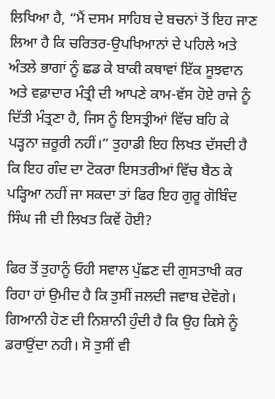ਲਿਖਿਆ ਹੈ, “ਮੈਂ ਦਸਮ ਸਾਹਿਬ ਦੇ ਬਚਨਾਂ ਤੋਂ ਇਹ ਜਾਣ ਲਿਆ ਹੈ ਕਿ ਚਰਿਤਰ-ਉਪਖਿਆਨਾਂ ਦੇ ਪਹਿਲੇ ਅਤੇ ਅੰਤਲੇ ਭਾਗਾਂ ਨੂੰ ਛਡ ਕੇ ਬਾਕੀ ਕਥਾਵਾਂ ਇੱਕ ਸੂਝਵਾਨ ਅਤੇ ਵਫ਼ਾਦਾਰ ਮੰਤ੍ਰੀ ਦੀ ਆਪਣੇ ਕਾਮ-ਵੱਸ ਹੋਏ ਰਾਜੇ ਨੂੰ ਦਿੱਤੀ ਮੰਤ੍ਰਣਾ ਹੈ, ਜਿਸ ਨੂੰ ਇਸਤ੍ਰੀਆਂ ਵਿੱਚ ਬਹਿ ਕੇ ਪੜ੍ਹਨਾ ਜ਼ਰੂਰੀ ਨਹੀਂ।” ਤੁਹਾਡੀ ਇਹ ਲਿਖਤ ਦੱਸਦੀ ਹੈ ਕਿ ਇਹ ਗੰਦ ਦਾ ਟੋਕਰਾ ਇਸਤਰੀਆਂ ਵਿੱਚ ਬੈਠ ਕੇ ਪੜ੍ਹਿਆ ਨਹੀਂ ਜਾ ਸਕਦਾ ਤਾਂ ਫਿਰ ਇਹ ਗੁਰੂ ਗੋਬਿੰਦ ਸਿੰਘ ਜੀ ਦੀ ਲਿਖਤ ਕਿਵੇਂ ਹੋਈ?

ਫਿਰ ਤੋਂ ਤੁਹਾਨੂੰ ਓਹੀ ਸਵਾਲ ਪੁੱਛਣ ਦੀ ਗੁਸਤਾਖੀ ਕਰ ਰਿਹਾ ਹਾਂ ਉਮੀਦ ਹੈ ਕਿ ਤੁਸੀਂ ਜਲਦੀ ਜਵਾਬ ਦੇਵੋਗੇ। ਗਿਆਨੀ ਹੋਣ ਦੀ ਨਿਸ਼ਾਨੀ ਹੁੰਦੀ ਹੈ ਕਿ ਉਹ ਕਿਸੇ ਨੂੰ ਡਰਾਉਂਦਾ ਨਹੀ। ਸੋ ਤੁਸੀਂ ਵੀ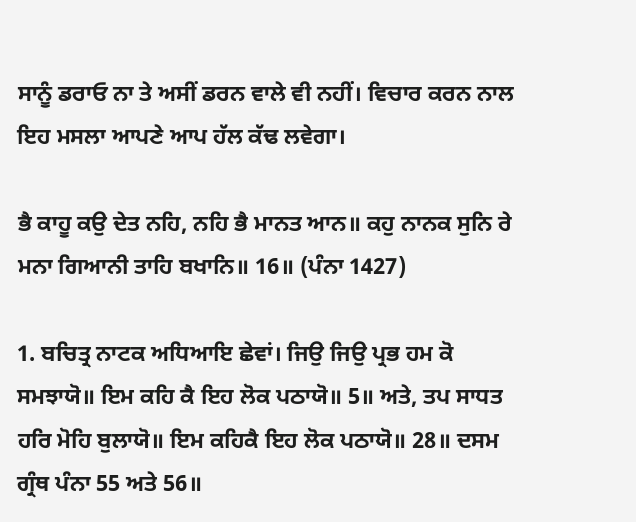ਸਾਨੂੰ ਡਰਾਓ ਨਾ ਤੇ ਅਸੀਂ ਡਰਨ ਵਾਲੇ ਵੀ ਨਹੀਂ। ਵਿਚਾਰ ਕਰਨ ਨਾਲ ਇਹ ਮਸਲਾ ਆਪਣੇ ਆਪ ਹੱਲ ਕੱਢ ਲਵੇਗਾ।

ਭੈ ਕਾਹੂ ਕਉ ਦੇਤ ਨਹਿ, ਨਹਿ ਭੈ ਮਾਨਤ ਆਨ॥ ਕਹੁ ਨਾਨਕ ਸੁਨਿ ਰੇ ਮਨਾ ਗਿਆਨੀ ਤਾਹਿ ਬਖਾਨਿ॥ 16॥ (ਪੰਨਾ 1427)

1. ਬਚਿਤ੍ਰ ਨਾਟਕ ਅਧਿਆਇ ਛੇਵਾਂ। ਜਿਉ ਜਿਉ ਪ੍ਰਭ ਹਮ ਕੋ ਸਮਝਾਯੋ॥ ਇਮ ਕਹਿ ਕੈ ਇਹ ਲੋਕ ਪਠਾਯੋ॥ 5॥ ਅਤੇ, ਤਪ ਸਾਧਤ ਹਰਿ ਮੋਹਿ ਬੁਲਾਯੋ॥ ਇਮ ਕਹਿਕੈ ਇਹ ਲੋਕ ਪਠਾਯੋ॥ 28॥ ਦਸਮ ਗ੍ਰੰਥ ਪੰਨਾ 55 ਅਤੇ 56॥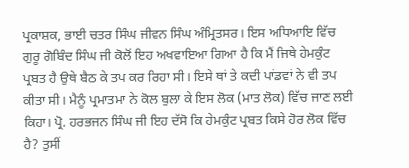ਪ੍ਰਕਾਸ਼ਕ, ਭਾਈ ਚਤਰ ਸਿੰਘ ਜੀਵਨ ਸਿੰਘ ਅੰਮ੍ਰਿਤਸਰ। ਇਸ ਅਧਿਆਇ ਵਿੱਚ ਗੁਰੂ ਗੋਬਿੰਦ ਸਿੰਘ ਜੀ ਕੋਲੋਂ ਇਹ ਅਖਵਾਇਆ ਗਿਆ ਹੈ ਕਿ ਮੈਂ ਜਿਥੇ ਹੇਮਕੁੰਟ ਪ੍ਰਬਤ ਹੈ ਉਥੇ ਬੈਠ ਕੇ ਤਪ ਕਰ ਰਿਹਾ ਸੀ। ਇਸੇ ਥਾਂ ਤੇ ਕਦੀ ਪਾਂਡਵਾਂ ਨੇ ਵੀ ਤਪ ਕੀਤਾ ਸੀ। ਮੈਨੂੰ ਪ੍ਰਮਾਤਮਾ ਨੇ ਕੋਲ ਬੁਲਾ ਕੇ ਇਸ ਲੋਕ (ਮਾਤ ਲੋਕ) ਵਿੱਚ ਜਾਣ ਲਈ ਕਿਹਾ। ਪ੍ਰੋ. ਹਰਭਜਨ ਸਿੰਘ ਜੀ ਇਹ ਦੱਸੋ ਕਿ ਹੇਮਕੁੰਟ ਪ੍ਰਬਤ ਕਿਸੇ ਹੋਰ ਲੋਕ ਵਿੱਚ ਹੈ? ਤੁਸੀਂ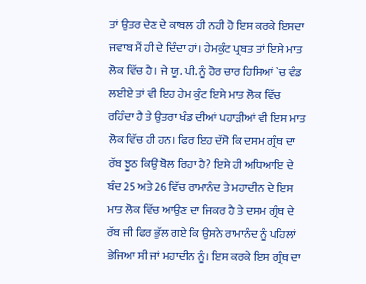ਤਾਂ ਉਤਰ ਦੇਣ ਦੇ ਕਾਬਲ ਹੀ ਨਹੀ ਹੋ ਇਸ ਕਰਕੇ ਇਸਦਾ ਜਵਾਬ ਮੈਂ ਹੀ ਦੇ ਦਿੰਦਾ ਹਾਂ। ਹੇਮਕੁੰਟ ਪ੍ਰਬਤ ਤਾਂ ਇਸੇ ਮਾਤ ਲੋਕ ਵਿੱਚ ਹੈ। ਜੇ ਯੂ. ਪੀ. ਨੂੰ ਹੋਰ ਚਾਰ ਹਿਸਿਆਂ `ਚ ਵੰਡ ਲਈਏ ਤਾਂ ਵੀ ਇਹ ਹੇਮ ਕੁੰਟ ਇਸੇ ਮਾਤ ਲੋਕ ਵਿੱਚ ਰਹਿੰਦਾ ਹੈ ਤੇ ਉਤਰਾ ਖੰਡ ਦੀਆਂ ਪਹਾੜੀਆਂ ਵੀ ਇਸ ਮਾਤ ਲੋਕ ਵਿੱਚ ਹੀ ਹਨ। ਫਿਰ ਇਹ ਦੱਸੋ ਕਿ ਦਸਮ ਗ੍ਰੰਥ ਦਾ ਰੱਬ ਝੂਠ ਕਿਉਂ ਬੋਲ ਰਿਹਾ ਹੈ? ਇਸੇ ਹੀ ਅਧਿਆਇ ਦੇ ਬੰਦ 25 ਅਤੇ 26 ਵਿੱਚ ਰਾਮਾਨੰਦ ਤੇ ਮਹਾਦੀਨ ਦੇ ਇਸ ਮਾਤ ਲੋਕ ਵਿੱਚ ਆਉਣ ਦਾ ਜਿਕਰ ਹੈ ਤੇ ਦਸਮ ਗ੍ਰੰਥ ਦੇ ਰੱਬ ਜੀ ਫਿਰ ਭੁੱਲ ਗਏ ਕਿ ਉਸਨੇ ਰਾਮਾਨੰਦ ਨੂੰ ਪਹਿਲਾਂ ਭੇਜਿਆ ਸੀ ਜਾਂ ਮਹਾਦੀਨ ਨੂੰ। ਇਸ ਕਰਕੇ ਇਸ ਗ੍ਰੰਥ ਦਾ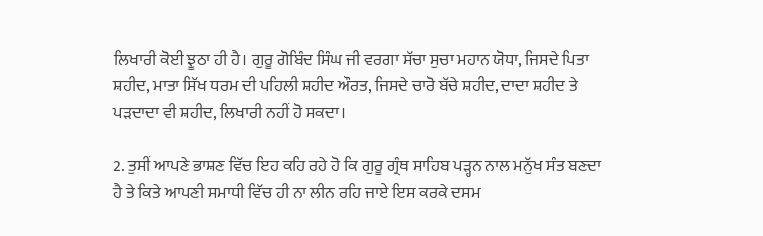ਲਿਖਾਰੀ ਕੋਈ ਝੂਠਾ ਹੀ ਹੈ। ਗੁਰੂ ਗੋਬਿੰਦ ਸਿੰਘ ਜੀ ਵਰਗਾ ਸੱਚਾ ਸੁਚਾ ਮਹਾਨ ਯੋਧਾ, ਜਿਸਦੇ ਪਿਤਾ ਸ਼ਹੀਦ, ਮਾਤਾ ਸਿੱਖ ਧਰਮ ਦੀ ਪਹਿਲੀ ਸ਼ਹੀਦ ਔਰਤ, ਜਿਸਦੇ ਚਾਰੋ ਬੱਚੇ ਸ਼ਹੀਦ, ਦਾਦਾ ਸ਼ਹੀਦ ਤੇ ਪੜਦਾਦਾ ਵੀ ਸ਼ਹੀਦ, ਲਿਖਾਰੀ ਨਹੀਂ ਹੋ ਸਕਦਾ।

2. ਤੁਸੀਂ ਆਪਣੇ ਭਾਸ਼ਣ ਵਿੱਚ ਇਹ ਕਹਿ ਰਹੇ ਹੋ ਕਿ ਗੁਰੂ ਗ੍ਰੰਥ ਸਾਹਿਬ ਪੜ੍ਹਨ ਨਾਲ ਮਨੁੱਖ ਸੰਤ ਬਣਦਾ ਹੈ ਤੇ ਕਿਤੇ ਆਪਣੀ ਸਮਾਧੀ ਵਿੱਚ ਹੀ ਨਾ ਲੀਨ ਰਹਿ ਜਾਏ ਇਸ ਕਰਕੇ ਦਸਮ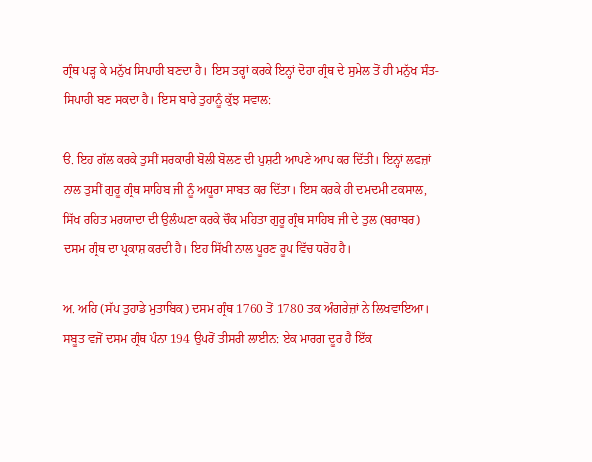ਗ੍ਰੰਥ ਪੜ੍ਹ ਕੇ ਮਨੁੱਖ ਸਿਪਾਹੀ ਬਣਦਾ ਹੈ। ਇਸ ਤਰ੍ਹਾਂ ਕਰਕੇ ਇਨ੍ਹਾਂ ਦੋਹਾ ਗ੍ਰੰਥ ਦੇ ਸੁਮੇਲ ਤੋਂ ਹੀ ਮਨੁੱਖ ਸੰਤ-ਸਿਪਾਹੀ ਬਣ ਸਕਦਾ ਹੈ। ਇਸ ਬਾਰੇ ਤੁਹਾਨੂੰ ਕੁੱਝ ਸਵਾਲ:

ੳ. ਇਹ ਗੱਲ ਕਰਕੇ ਤੁਸੀਂ ਸਰਕਾਰੀ ਬੋਲੀ ਬੋਲਣ ਦੀ ਪੁਸ਼ਟੀ ਆਪਣੇ ਆਪ ਕਰ ਦਿੱਤੀ। ਇਨ੍ਹਾਂ ਲਫਜ਼ਾਂ ਨਾਲ ਤੁਸੀਂ ਗੁਰੂ ਗ੍ਰੰਥ ਸਾਹਿਬ ਜੀ ਨੂੰ ਅਧੂਰਾ ਸਾਬਤ ਕਰ ਦਿੱਤਾ। ਇਸ ਕਰਕੇ ਹੀ ਦਮਦਮੀ ਟਕਸਾਲ, ਸਿੱਖ ਰਹਿਤ ਮਰਯਾਦਾ ਦੀ ਉਲੰਘਣਾ ਕਰਕੇ ਚੌਕ ਮਹਿਤਾ ਗੁਰੂ ਗ੍ਰੰਥ ਸਾਹਿਬ ਜੀ ਦੇ ਤੁਲ (ਬਰਾਬਰ) ਦਸਮ ਗ੍ਰੰਥ ਦਾ ਪ੍ਰਕਾਸ਼ ਕਰਦੀ ਹੈ। ਇਹ ਸਿੱਖੀ ਨਾਲ ਪੂਰਣ ਰੂਪ ਵਿੱਚ ਧਰੋਹ ਹੈ।

ਅ. ਅਹਿ (ਸੱਪ ਤੁਹਾਡੇ ਮੁਤਾਬਿਕ) ਦਸਮ ਗ੍ਰੰਥ 1760 ਤੋਂ 1780 ਤਕ ਅੰਗਰੇਜ਼ਾਂ ਨੇ ਲਿਖਵਾਇਆ। ਸਬੂਤ ਵਜੋਂ ਦਸਮ ਗ੍ਰੰਥ ਪੰਨਾ 194 ਉਪਰੋਂ ਤੀਸਰੀ ਲਾਈਨ: ਏਕ ਮਾਰਗ ਦੂਰ ਹੈ ਇੱਕ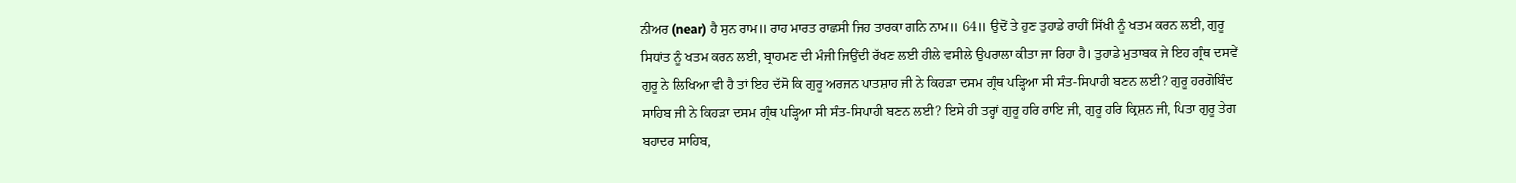ਨੀਅਰ (near) ਹੈ ਸੁਨ ਰਾਮ॥ ਰਾਹ ਮਾਰਤ ਰਾਛਸੀ ਜਿਹ ਤਾਰਕਾ ਗਨਿ ਨਾਮ॥ 64॥ ਉਦੋਂ ਤੇ ਹੁਣ ਤੁਹਾਡੇ ਰਾਹੀਂ ਸਿੱਖੀ ਨੂੰ ਖਤਮ ਕਰਨ ਲਈ, ਗੁਰੂ ਸਿਧਾਂਤ ਨੂੰ ਖਤਮ ਕਰਨ ਲਈ, ਬ੍ਰਾਹਮਣ ਦੀ ਮੰਜੀ ਜਿਉਂਦੀ ਰੱਖਣ ਲਈ ਹੀਲੇ ਵਸੀਲੇ ਉਪਰਾਲਾ ਕੀਤਾ ਜਾ ਰਿਹਾ ਹੈ। ਤੁਹਾਡੇ ਮੁਤਾਬਕ ਜੇ ਇਹ ਗ੍ਰੰਥ ਦਸਵੇਂ ਗੁਰੂ ਨੇ ਲਿਖਿਆ ਵੀ ਹੈ ਤਾਂ ਇਹ ਦੱਸੋ ਕਿ ਗੁਰੂ ਅਰਜਨ ਪਾਤਸ਼ਾਹ ਜੀ ਨੇ ਕਿਹੜਾ ਦਸਮ ਗ੍ਰੰਥ ਪੜ੍ਹਿਆ ਸੀ ਸੰਤ-ਸਿਪਾਹੀ ਬਣਨ ਲਈ? ਗੁਰੂ ਹਰਗੋਬਿੰਦ ਸਾਹਿਬ ਜੀ ਨੇ ਕਿਹੜਾ ਦਸਮ ਗ੍ਰੰਥ ਪੜ੍ਹਿਆ ਸੀ ਸੰਤ-ਸਿਪਾਹੀ ਬਣਨ ਲਈ? ਇਸੇ ਹੀ ਤਰ੍ਹਾਂ ਗੁਰੂ ਹਰਿ ਰਾਇ ਜੀ, ਗੁਰੂ ਹਰਿ ਕ੍ਰਿਸ਼ਨ ਜੀ, ਪਿਤਾ ਗੁਰੂ ਤੇਗ ਬਹਾਦਰ ਸਾਹਿਬ,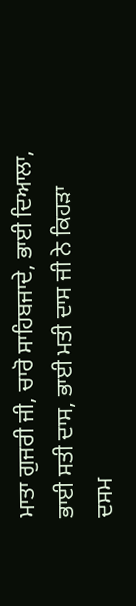ਮਾਤਾ ਗੁਜਰੀ ਜੀ, ਚਾਰੋ ਸਾਹਿਬਜਾਦੇ, ਭਾਈ ਦਿਆਲਾ, ਭਾਈ ਸਤੀ ਦਾਸ, ਭਾਈ ਮਤੀ ਦਾਸ ਜੀ ਨੇ ਕਿਹੜਾ ਦਸਮ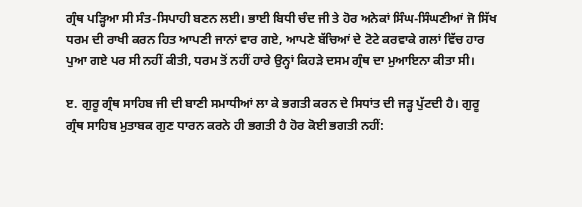ਗ੍ਰੰਥ ਪੜ੍ਹਿਆ ਸੀ ਸੰਤ-ਸਿਪਾਹੀ ਬਣਨ ਲਈ। ਭਾਈ ਬਿਧੀ ਚੰਦ ਜੀ ਤੇ ਹੋਰ ਅਨੇਕਾਂ ਸਿੰਘ-ਸਿੰਘਣੀਆਂ ਜੋ ਸਿੱਖ ਧਰਮ ਦੀ ਰਾਖੀ ਕਰਨ ਹਿਤ ਆਪਣੀ ਜਾਨਾਂ ਵਾਰ ਗਏ, ਆਪਣੇ ਬੱਚਿਆਂ ਦੇ ਟੋਟੇ ਕਰਵਾਕੇ ਗਲਾਂ ਵਿੱਚ ਹਾਰ ਪੁਆ ਗਏ ਪਰ ਸੀ ਨਹੀਂ ਕੀਤੀ, ਧਰਮ ਤੋਂ ਨਹੀਂ ਹਾਰੇ ਉਨ੍ਹਾਂ ਕਿਹੜੇ ਦਸਮ ਗ੍ਰੰਥ ਦਾ ਮੁਆਇਨਾ ਕੀਤਾ ਸੀ।

ੲ. ਗੁਰੂ ਗ੍ਰੰਥ ਸਾਹਿਬ ਜੀ ਦੀ ਬਾਣੀ ਸਮਾਧੀਆਂ ਲਾ ਕੇ ਭਗਤੀ ਕਰਨ ਦੇ ਸਿਧਾਂਤ ਦੀ ਜੜ੍ਹ ਪੁੱਟਦੀ ਹੈ। ਗੁਰੂ ਗ੍ਰੰਥ ਸਾਹਿਬ ਮੁਤਾਬਕ ਗੁਣ ਧਾਰਨ ਕਰਨੇ ਹੀ ਭਗਤੀ ਹੈ ਹੋਰ ਕੋਈ ਭਗਤੀ ਨਹੀਂ: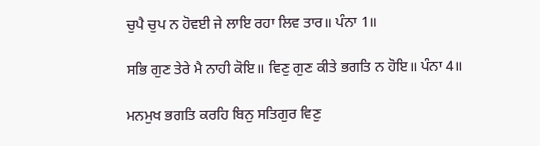ਚੁਪੈ ਚੁਪ ਨ ਹੋਵਈ ਜੇ ਲਾਇ ਰਹਾ ਲਿਵ ਤਾਰ॥ ਪੰਨਾ 1॥

ਸਭਿ ਗੁਣ ਤੇਰੇ ਮੈ ਨਾਹੀ ਕੋਇ॥ ਵਿਣੁ ਗੁਣ ਕੀਤੇ ਭਗਤਿ ਨ ਹੋਇ॥ ਪੰਨਾ 4॥

ਮਨਮੁਖ ਭਗਤਿ ਕਰਹਿ ਬਿਨੁ ਸਤਿਗੁਰ ਵਿਣੁ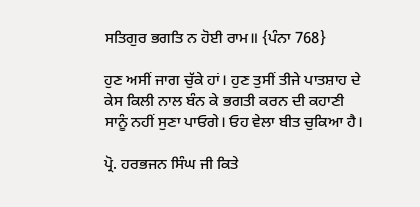ਸਤਿਗੁਰ ਭਗਤਿ ਨ ਹੋਈ ਰਾਮ॥ {ਪੰਨਾ 768}

ਹੁਣ ਅਸੀਂ ਜਾਗ ਚੁੱਕੇ ਹਾਂ। ਹੁਣ ਤੁਸੀਂ ਤੀਜੇ ਪਾਤਸ਼ਾਹ ਦੇ ਕੇਸ ਕਿਲੀ ਨਾਲ ਬੰਨ ਕੇ ਭਗਤੀ ਕਰਨ ਦੀ ਕਹਾਣੀ ਸਾਨੂੰ ਨਹੀਂ ਸੁਣਾ ਪਾਓਗੇ। ਓਹ ਵੇਲਾ ਬੀਤ ਚੁਕਿਆ ਹੈ।

ਪ੍ਰੋ. ਹਰਭਜਨ ਸਿੰਘ ਜੀ ਕਿਤੇ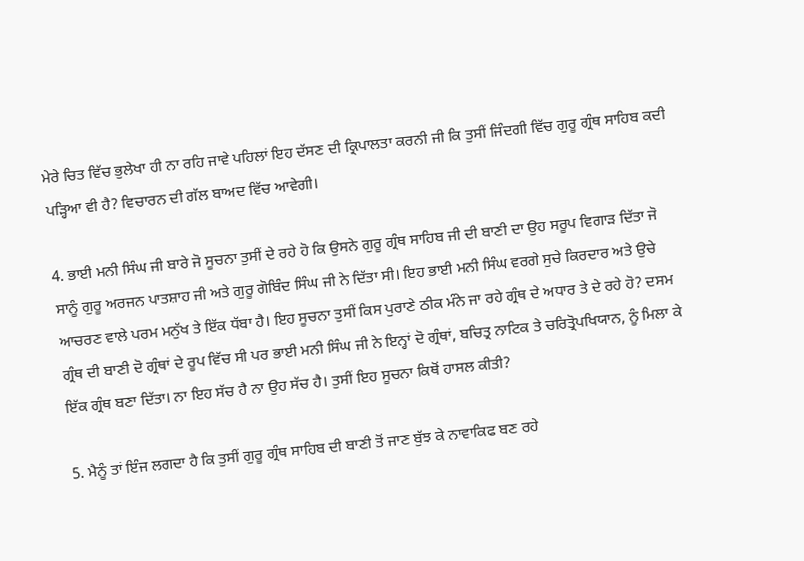ਮੇਰੇ ਚਿਤ ਵਿੱਚ ਭੁਲੇਖਾ ਹੀ ਨਾ ਰਹਿ ਜਾਵੇ ਪਹਿਲਾਂ ਇਹ ਦੱਸਣ ਦੀ ਕ੍ਰਿਪਾਲਤਾ ਕਰਨੀ ਜੀ ਕਿ ਤੁਸੀਂ ਜਿੰਦਗੀ ਵਿੱਚ ਗੁਰੂ ਗ੍ਰੰਥ ਸਾਹਿਬ ਕਦੀ ਪੜ੍ਹਿਆ ਵੀ ਹੈ? ਵਿਚਾਰਨ ਦੀ ਗੱਲ ਬਾਅਦ ਵਿੱਚ ਆਵੇਗੀ।

4. ਭਾਈ ਮਨੀ ਸਿੰਘ ਜੀ ਬਾਰੇ ਜੋ ਸੂਚਨਾ ਤੁਸੀਂ ਦੇ ਰਹੇ ਹੋ ਕਿ ਉਸਨੇ ਗੁਰੂ ਗ੍ਰੰਥ ਸਾਹਿਬ ਜੀ ਦੀ ਬਾਣੀ ਦਾ ਉਹ ਸਰੂਪ ਵਿਗਾੜ ਦਿੱਤਾ ਜੋ ਸਾਨੂੰ ਗੁਰੂ ਅਰਜਨ ਪਾਤਸ਼ਾਹ ਜੀ ਅਤੇ ਗੁਰੂ ਗੋਬਿੰਦ ਸਿੰਘ ਜੀ ਨੇ ਦਿੱਤਾ ਸੀ। ਇਹ ਭਾਈ ਮਨੀ ਸਿੰਘ ਵਰਗੇ ਸੁਚੇ ਕਿਰਦਾਰ ਅਤੇ ਉਚੇ ਆਚਰਣ ਵਾਲੇ ਪਰਮ ਮਨੁੱਖ ਤੇ ਇੱਕ ਧੱਬਾ ਹੈ। ਇਹ ਸੂਚਨਾ ਤੁਸੀਂ ਕਿਸ ਪੁਰਾਣੇ ਠੀਕ ਮੰਨੇ ਜਾ ਰਹੇ ਗ੍ਰੰਥ ਦੇ ਅਧਾਰ ਤੇ ਦੇ ਰਹੇ ਹੋ? ਦਸਮ ਗ੍ਰੰਥ ਦੀ ਬਾਣੀ ਦੋ ਗ੍ਰੰਥਾਂ ਦੇ ਰੂਪ ਵਿੱਚ ਸੀ ਪਰ ਭਾਈ ਮਨੀ ਸਿੰਘ ਜੀ ਨੇ ਇਨ੍ਹਾਂ ਦੋ ਗ੍ਰੰਥਾਂ, ਬਚਿਤ੍ਰ ਨਾਟਿਕ ਤੇ ਚਰਿਤ੍ਰੋਪਖਿਯਾਨ, ਨੂੰ ਮਿਲਾ ਕੇ ਇੱਕ ਗ੍ਰੰਥ ਬਣਾ ਦਿੱਤਾ। ਨਾ ਇਹ ਸੱਚ ਹੈ ਨਾ ਉਹ ਸੱਚ ਹੈ। ਤੁਸੀਂ ਇਹ ਸੂਚਨਾ ਕਿਥੋਂ ਹਾਸਲ ਕੀਤੀ?

5. ਮੈਨੂੰ ਤਾਂ ਇੰਜ ਲਗਦਾ ਹੈ ਕਿ ਤੁਸੀਂ ਗੁਰੂ ਗ੍ਰੰਥ ਸਾਹਿਬ ਦੀ ਬਾਣੀ ਤੋਂ ਜਾਣ ਬੁੱਝ ਕੇ ਨਾਵਾਕਿਫ ਬਣ ਰਹੇ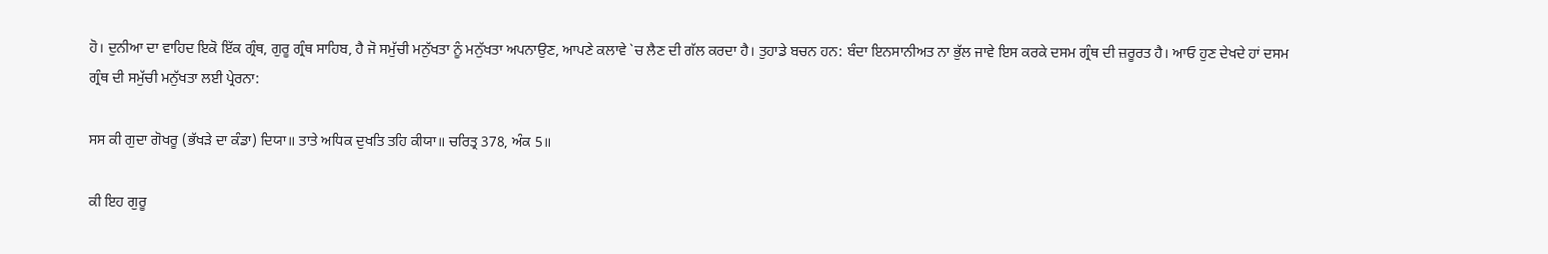ਹੋ। ਦੁਨੀਆ ਦਾ ਵਾਹਿਦ ਇਕੋ ਇੱਕ ਗ੍ਰੰਥ, ਗੁਰੂ ਗ੍ਰੰਥ ਸਾਹਿਬ, ਹੈ ਜੋ ਸਮੁੱਚੀ ਮਨੁੱਖਤਾ ਨੂੰ ਮਨੁੱਖਤਾ ਅਪਨਾਉਣ, ਆਪਣੇ ਕਲਾਵੇ `ਚ ਲੈਣ ਦੀ ਗੱਲ ਕਰਦਾ ਹੈ। ਤੁਹਾਡੇ ਬਚਨ ਹਨ: ਬੰਦਾ ਇਨਸਾਨੀਅਤ ਨਾ ਭੁੱਲ ਜਾਵੇ ਇਸ ਕਰਕੇ ਦਸਮ ਗ੍ਰੰਥ ਦੀ ਜ਼ਰੂਰਤ ਹੈ। ਆਓ ਹੁਣ ਦੇਖਦੇ ਹਾਂ ਦਸਮ ਗ੍ਰੰਥ ਦੀ ਸਮੁੱਚੀ ਮਨੁੱਖਤਾ ਲਈ ਪ੍ਰੇਰਨਾ:

ਸਸ ਕੀ ਗੁਦਾ ਗੋਖਰੂ (ਭੱਖੜੇ ਦਾ ਕੰਡਾ) ਦਿਯਾ॥ ਤਾਤੇ ਅਧਿਕ ਦੁਖਤਿ ਤਹਿ ਕੀਯਾ॥ ਚਰਿਤ੍ਰ 378, ਅੰਕ 5॥

ਕੀ ਇਹ ਗੁਰੂ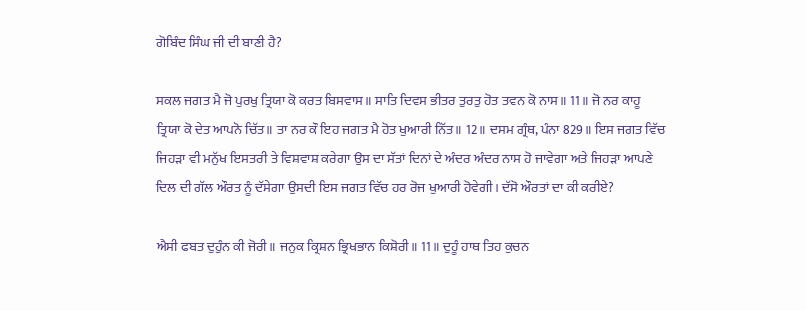ਗੋਬਿੰਦ ਸਿੰਘ ਜੀ ਦੀ ਬਾਣੀ ਹੈ?

ਸਕਲ ਜਗਤ ਮੈ ਜੋ ਪੁਰਖੁ ਤ੍ਰਿਯਾ ਕੋ ਕਰਤ ਬਿਸਵਾਸ॥ ਸਾਤਿ ਦਿਵਸ ਭੀਤਰ ਤੁਰਤੁ ਹੋਤ ਤਵਨ ਕੋ ਨਾਸ॥ 11॥ ਜੋ ਨਰ ਕਾਹੂ ਤ੍ਰਿਯਾ ਕੋ ਦੇਤ ਆਪਨੋ ਚਿੱਤ॥ ਤਾ ਨਰ ਕੌ ਇਹ ਜਗਤ ਮੈ ਹੋਤ ਖੁਆਰੀ ਨਿੱਤ॥ 12॥ ਦਸਮ ਗ੍ਰੰਥ, ਪੰਨਾ 829॥ ਇਸ ਜਗਤ ਵਿੱਚ ਜਿਹੜਾ ਵੀ ਮਨੁੱਖ ਇਸਤਰੀ ਤੇ ਵਿਸ਼ਵਾਸ਼ ਕਰੇਗਾ ਉਸ ਦਾ ਸੱਤਾਂ ਦਿਨਾਂ ਦੇ ਅੰਦਰ ਅੰਦਰ ਨਾਸ ਹੋ ਜਾਵੇਗਾ ਅਤੇ ਜਿਹੜਾ ਆਪਣੇ ਦਿਲ ਦੀ ਗੱਲ ਔਰਤ ਨੂੰ ਦੱਸੇਗਾ ਉਸਦੀ ਇਸ ਜਗਤ ਵਿੱਚ ਹਰ ਰੋਜ ਖੁਆਰੀ ਹੋਵੇਗੀ। ਦੱਸੋ ਔਰਤਾਂ ਦਾ ਕੀ ਕਰੀਏ?

ਐਸੀ ਫਬਤ ਦੁਹੁੰਨ ਕੀ ਜੋਰੀ॥ ਜਨੁਕ ਕ੍ਰਿਸ਼ਨ ਭ੍ਰਿਖਭਾਨ ਕਿਸ਼ੋਰੀ॥ 11॥ ਦੁਹੂੰ ਹਾਥ ਤਿਹ ਕੁਚਨ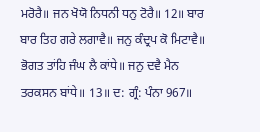ਮਰੋਰੈ॥ ਜਨ ਖੋਯੋ ਨਿਧਨੀ ਧਨੁ ਟੋਰੈ॥ 12॥ ਬਾਰ ਬਾਰ ਤਿਹ ਗਰੇ ਲਗਾਵੈ॥ ਜਨੁ ਕੰਦ੍ਰਪ ਕੋ ਮਿਟਾਵੈ॥ ਭੋਗਤ ਤਾਂਹਿ ਜੰਘ ਲੈ ਕਾਂਧੇ॥ ਜਨੁ ਦਵੈ ਮੈਨ ਤਰਕਸਨ ਬਾਂਧੇ॥ 13॥ ਦ: ਗ੍ਰੰ: ਪੰਨਾ 967॥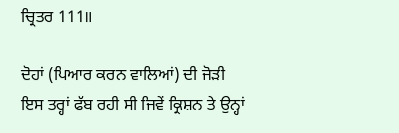ਚ੍ਰਿਤਰ 111॥

ਦੋਹਾਂ (ਪਿਆਰ ਕਰਨ ਵਾਲਿਆਂ) ਦੀ ਜੋੜੀ ਇਸ ਤਰ੍ਹਾਂ ਫੱਬ ਰਹੀ ਸੀ ਜਿਵੇਂ ਕ੍ਰਿਸ਼ਨ ਤੇ ਉਨ੍ਹਾਂ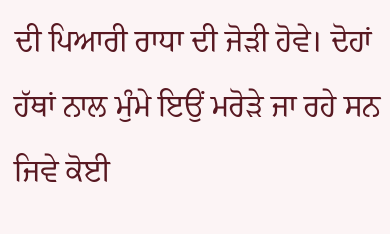ਦੀ ਪਿਆਰੀ ਰਾਧਾ ਦੀ ਜੋੜੀ ਹੋਵੇ। ਦੋਹਾਂ ਹੱਥਾਂ ਨਾਲ ਮੁੰਮੇ ਇਉਂ ਮਰੋੜੇ ਜਾ ਰਹੇ ਸਨ ਜਿਵੇ ਕੋਈ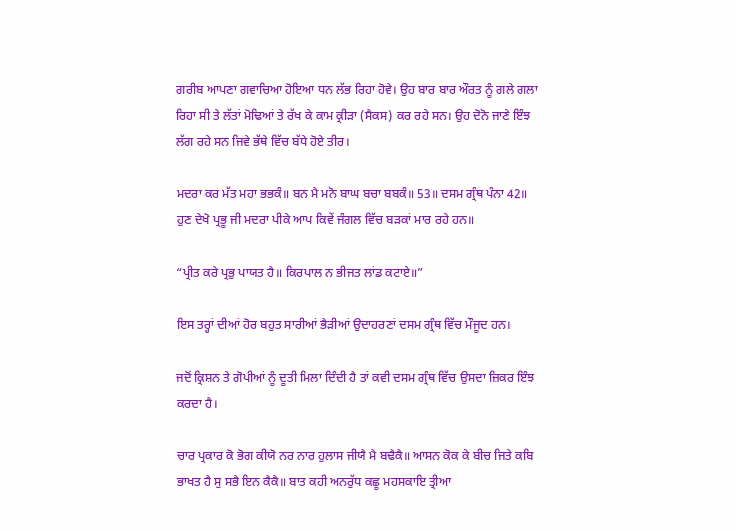ਗਰੀਬ ਆਪਣਾ ਗਵਾਚਿਆ ਹੋਇਆ ਧਨ ਲੱਭ ਰਿਹਾ ਹੋਵੇ। ਉਹ ਬਾਰ ਬਾਰ ਔਰਤ ਨੂੰ ਗਲੇ ਗਲਾ ਰਿਹਾ ਸੀ ਤੇ ਲੱਤਾਂ ਮੋਢਿਆਂ ਤੇ ਰੱਖ ਕੇ ਕਾਮ ਕ੍ਰੀੜਾ (ਸੈਕਸ) ਕਰ ਰਹੇ ਸਨ। ਉਹ ਦੋਨੋ ਜਾਣੇ ਇੰਝ ਲੱਗ ਰਹੇ ਸਨ ਜਿਵੇ ਭੱਥੇ ਵਿੱਚ ਬੱਧੇ ਹੋਏ ਤੀਰ।

ਮਦਰਾ ਕਰ ਮੱਤ ਮਹਾ ਭਭਕੰ॥ ਬਨ ਮੈ ਮਨੋ ਬਾਘ ਬਚਾ ਬਬਕੰ॥ 53॥ ਦਸਮ ਗ੍ਰੰਥ ਪੰਨਾ 42॥ ਹੁਣ ਦੇਖੋ ਪ੍ਰਭੂ ਜੀ ਮਦਰਾ ਪੀਕੇ ਆਪ ਕਿਵੇਂ ਜੰਗਲ ਵਿੱਚ ਬੜਕਾਂ ਮਾਰ ਰਹੇ ਹਨ॥

“ਪ੍ਰੀਤ ਕਰੇ ਪ੍ਰਭੁ ਪਾਯਤ ਹੈ॥ ਕਿਰਪਾਲ ਨ ਭੀਜਤ ਲਾਂਡ ਕਟਾਏ॥”

ਇਸ ਤਰ੍ਹਾਂ ਦੀਆਂ ਹੋਰ ਬਹੁਤ ਸਾਰੀਆਂ ਭੈੜੀਆਂ ਉਦਾਹਰਣਾਂ ਦਸਮ ਗ੍ਰੰਥ ਵਿੱਚ ਮੌਜੂਦ ਹਨ।

ਜਦੋਂ ਕ੍ਰਿਸ਼ਨ ਤੇ ਗੋਪੀਆਂ ਨੂੰ ਦੂਤੀ ਮਿਲਾ ਦਿੰਦੀ ਹੈ ਤਾਂ ਕਵੀ ਦਸਮ ਗ੍ਰੰਥ ਵਿੱਚ ਉਸਦਾ ਜ਼ਿਕਰ ਇੰਝ ਕਰਦਾ ਹੈ।

ਚਾਰ ਪ੍ਰਕਾਰ ਕੋ ਭੋਗ ਕੀਯੋ ਨਰ ਨਾਰ ਹੁਲਾਸ ਜੀਯੈ ਮੈ ਬਢੈਕੈ॥ ਆਸਨ ਕੋਕ ਕੇ ਬੀਚ ਜਿਤੇ ਕਬਿ ਭਾਖਤ ਹੈ ਸੁ ਸਭੈ ਇਨ ਕੈਕੈ॥ ਬਾਤ ਕਹੀ ਅਨਰੁੱਧ ਕਛੂ ਮਹਸਕਾਇ ਤ੍ਰੀਆ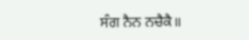ਸੰਗ ਨੈਨ ਨਚੈਕੈ॥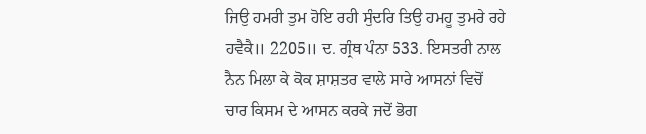ਜਿਉ ਹਮਰੀ ਤੁਮ ਹੋਇ ਰਹੀ ਸੁੰਦਰਿ ਤਿਉ ਹਮਹੂ ਤੁਮਰੇ ਰਹੇ ਹਵੈਕੈ॥ 2205॥ ਦ. ਗ੍ਰੰਥ ਪੰਨਾ 533. ਇਸਤਰੀ ਨਾਲ ਨੈਨ ਮਿਲਾ ਕੇ ਕੋਕ ਸ਼ਾਸ਼ਤਰ ਵਾਲੇ ਸਾਰੇ ਆਸਨਾਂ ਵਿਚੋਂ ਚਾਰ ਕਿਸਮ ਦੇ ਆਸਨ ਕਰਕੇ ਜਦੋਂ ਭੋਗ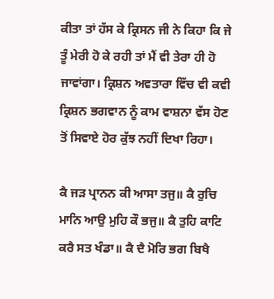ਕੀਤਾ ਤਾਂ ਹੱਸ ਕੇ ਕ੍ਰਿਸਨ ਜੀ ਨੇ ਕਿਹਾ ਕਿ ਜੇ ਤੂੰ ਮੇਰੀ ਹੋ ਕੇ ਰਹੀ ਤਾਂ ਮੈਂ ਵੀ ਤੇਰਾ ਹੀ ਹੋ ਜਾਵਾਂਗਾ। ਕ੍ਰਿਸ਼ਨ ਅਵਤਾਰਾ ਵਿੱਚ ਵੀ ਕਵੀ ਕ੍ਰਿਸ਼ਨ ਭਗਵਾਨ ਨੂੰ ਕਾਮ ਵਾਸ਼ਨਾ ਵੱਸ ਹੋਣ ਤੋਂ ਸਿਵਾਏ ਹੋਰ ਕੁੱਝ ਨਹੀਂ ਦਿਖਾ ਰਿਹਾ।

ਕੈ ਜੜ ਪ੍ਰਾਨਨ ਕੀ ਆਸਾ ਤਜੁ॥ ਕੈ ਰੁਚਿ ਮਾਨਿ ਆਉ ਮੁਹਿ ਕੌ ਭਜੁ॥ ਕੈ ਤੁਹਿ ਕਾਟਿ ਕਰੈ ਸਤ ਖੰਡਾ॥ ਕੈ ਦੈ ਮੋਰਿ ਭਗ ਬਿਖੈ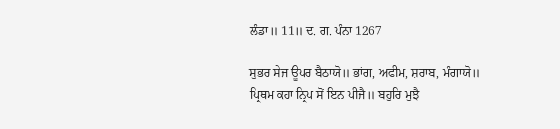ਲੰਡਾ॥ 11॥ ਦ. ਗ. ਪੰਨਾ 1267

ਸੁਭਰ ਸੇਜ ਊਪਰ ਬੈਠਾਯੋ॥ ਭਾਂਗ, ਅਫੀਮ, ਸ਼ਰਾਬ, ਮੰਗਾਯੋ॥ ਪ੍ਰਿਥਮ ਕਹਾ ਨ੍ਰਿਪ ਸੋਂ ਇਨ ਪੀਜੈ॥ ਬਹੁਰਿ ਮੁਝੈ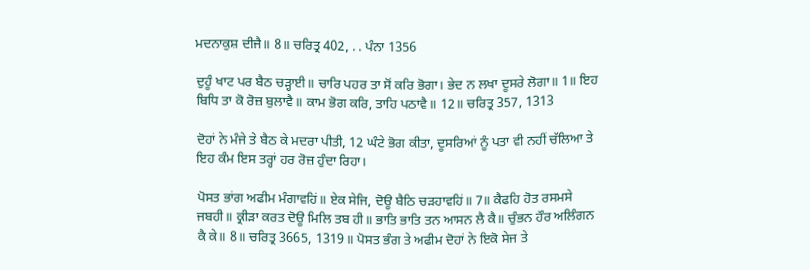ਮਦਨਾਕੁਸ਼ ਦੀਜੈ॥ 8॥ ਚਰਿਤ੍ਰ 402, . . ਪੰਨਾ 1356

ਦੁਹੂੰ ਖਾਟ ਪਰ ਬੈਠ ਚੜ੍ਹਾਈ॥ ਚਾਰਿ ਪਹਰ ਤਾ ਸੋਂ ਕਰਿ ਭੋਗਾ। ਭੇਦ ਨ ਲਖਾ ਦੂਸਰੇ ਲੋਗਾ॥ 1॥ ਇਹ ਬਿਧਿ ਤਾ ਕੋ ਰੋਜ਼ ਬੁਲਾਵੈ॥ ਕਾਮ ਭੋਗ ਕਰਿ, ਤਾਹਿ ਪਠਾਵੈ॥ 12॥ ਚਰਿਤ੍ਰ 357, 1313

ਦੋਹਾਂ ਨੇ ਮੰਜੇ ਤੇ ਬੈਠ ਕੇ ਮਦਰਾ ਪੀਤੀ, 12 ਘੰਟੇ ਭੋਗ ਕੀਤਾ, ਦੂਸਰਿਆਂ ਨੂੰ ਪਤਾ ਵੀ ਨਹੀਂ ਚੱਲਿਆ ਤੇ ਇਹ ਕੰਮ ਇਸ ਤਰ੍ਹਾਂ ਹਰ ਰੋਜ਼ ਹੁੰਦਾ ਰਿਹਾ।

ਪੋਸਤ ਭਾਂਗ ਅਫੀਮ ਮੰਗਾਵਹਿਂ॥ ਏਕ ਸੇਜਿ, ਦੋਊ ਬੈਠਿ ਚੜਹਾਵਹਿਂ॥ 7॥ ਕੈਫਹਿ ਹੋਤ ਰਸਮਸੇ ਜਬਹੀ॥ ਕ੍ਰੀੜਾ ਕਰਤ ਦੋਊ ਮਿਲਿ ਤਬ ਹੀ॥ ਭਾਤਿ ਭਾਤਿ ਤਨ ਆਸਨ ਲੈ ਕੈ॥ ਚੁੰਭਨ ਹੌਰ ਅਲਿੰਗਨ ਕੈ ਕੇ॥ 8॥ ਚਰਿਤ੍ਰ 3665, 1319॥ ਪੋਸਤ ਭੰਗ ਤੇ ਅਫੀਮ ਦੋਹਾਂ ਨੇ ਇਕੋ ਸੇਜ ਤੇ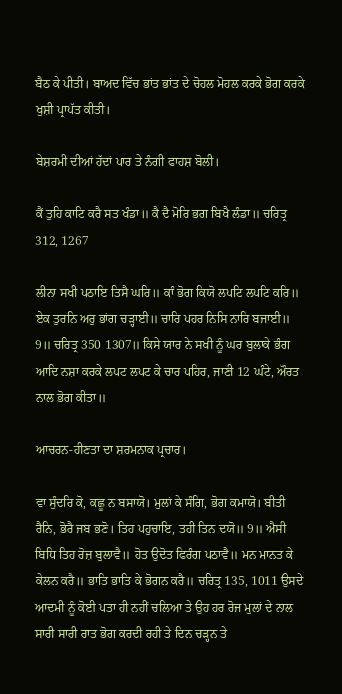ਬੈਠ ਕੇ ਪੀਤੀ। ਬਾਅਦ ਵਿੱਚ ਭਾਂਤ ਭਾਂਤ ਦੇ ਚੋਹਲ ਮੋਹਲ ਕਰਕੇ ਭੋਗ ਕਰਕੇ ਖੁਸ਼ੀ ਪ੍ਰਾਪੱਤ ਕੀਤੀ।

ਬੇਸ਼ਰਮੀ ਦੀਆਂ ਹੱਦਾਂ ਪਾਰ ਤੇ ਨੰਗੀ ਫਾਹਸ਼ ਬੋਲੀ।

ਕੈਂ ਤੁਹਿ ਕਾਟਿ ਕਰੈ ਸਤ ਖੰਡਾ॥ ਕੈ ਦੈ ਮੋਰਿ ਭਗ ਬਿਖੈ ਲੰਡਾ॥ ਚਰਿਤ੍ਰ 312, 1267

ਲੀਨਾ ਸਖੀ ਪਠਾਇ ਤਿਸੈ ਘਰਿ॥ ਕਾੰ ਭੋਗ ਕਿਯੋ ਲਪਟਿ ਲਪਟਿ ਕਰਿ॥ ਏਕ ਤੁਰਨਿ ਅਰੁ ਭਾਂਗ ਚੜ੍ਹਾਈ॥ ਚਾਰਿ ਪਹਰ ਨਿਸਿ ਨਾਰਿ ਬਜਾਈ॥ 9॥ ਚਰਿਤ੍ਰ 350 1307॥ ਕਿਸੇ ਯਾਰ ਨੇ ਸਖੀ ਨੂੰ ਘਰ ਬੁਲਾਕੇ ਭੰਗ ਆਦਿ ਨਸ਼ਾ ਕਰਕੇ ਲਪਟ ਲਪਟ ਕੇ ਚਾਰ ਪਹਿਰ, ਜਾਣੀ 12 ਘੰਟੇ, ਔਰਤ ਨਾਲ ਭੋਗ ਕੀਤਾ॥

ਆਚਰਨ-ਹੀਣਤਾ ਦਾ ਸ਼ਰਮਨਾਕ ਪ੍ਰਚਾਰ।

ਵਾ ਸੁੰਦਰਿ ਕੋ, ਕਛੂ ਨ ਬਸਾਯੋ। ਮੁਲਾਂ ਕੇ ਸੰਗਿ, ਭੋਗ ਕਮਾਯੋ। ਬੀਤੀ ਰੈਨਿ, ਭੋਰੈ ਜਬ ਭਣੋ। ਤਿਹ ਪਹੁਚਾਇ, ਤਹੀ ਤਿਨ ਦਯੋ॥ 9॥ ਐਸੀ ਬਿਧਿ ਤਿਹ ਰੋਜ਼ ਬੁਲਾਵੈ॥ ਹੋਤ ਉਦੋਤ ਫਿਰੰਗ ਪਠਾਵੈ॥ ਮਨ ਮਾਨਤ ਕੇ ਕੇਲਨ ਕਰੈ॥ ਭਾਤਿ ਭਾਤਿ ਕੇ ਭੋਗਨ ਕਰੈ॥ ਚਰਿਤ੍ਰ 135, 1011 ਉਸਦੇ ਆਦਮੀ ਨੂੰ ਕੋਈ ਪਤਾ ਹੀ ਨਹੀਂ ਚਲਿਆ ਤੇ ਉਹ ਹਰ ਰੋਜ ਮੁਲਾਂ ਦੇ ਨਾਲ ਸਾਰੀ ਸਾਰੀ ਰਾਤ ਭੋਗ ਕਰਦੀ ਰਹੀ ਤੇ ਦਿਨ ਚੜ੍ਹਨ ਤੇ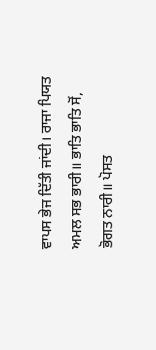ਵਾਪਸ ਭੇਜ ਦਿੱਤੀ ਜਾਂਦੀ। ਰਾਜਾ ਪਿਯਤ ਅਮਲ ਸਭ ਭਾਰੀ॥ ਭਾਤਿ ਭਾਤਿ ਸੋਂ, ਭੋਗਤ ਨਾਰੀ॥ ਪੋਸਤ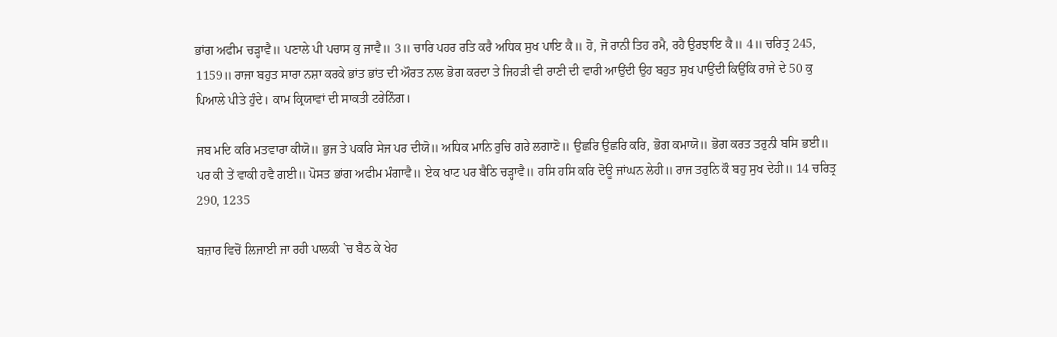ਭਾਂਗ ਅਫੀਮ ਚੜ੍ਹਾਵੈ॥ ਪਣਾਲੇ ਪੀ ਪਚਾਸ ਕੁ ਜਾਵੈ॥ 3॥ ਚਾਰਿ ਪਹਰ ਰਤਿ ਕਰੈ ਅਧਿਕ ਸੁਖ ਪਾਇ ਕੈ॥ ਹੋ, ਜੋ ਰਾਨੀ ਤਿਹ ਰਮੈ, ਰਹੈ ਉਰਝਾਇ ਕੈ॥ 4॥ ਚਰਿਤ੍ਰ 245, 1159॥ ਰਾਜਾ ਬਹੁਤ ਸਾਰਾ ਨਸ਼ਾ ਕਰਕੇ ਭਾਂਤ ਭਾਂਤ ਦੀ ਔਰਤ ਨਾਲ ਭੋਗ ਕਰਦਾ ਤੇ ਜਿਹੜੀ ਵੀ ਰਾਣੀ ਦੀ ਵਾਰੀ ਆਉਂਦੀ ਉਹ ਬਹੁਤ ਸੁਖ ਪਾਉਂਦੀ ਕਿਉਂਕਿ ਰਾਜੇ ਦੇ 50 ਕੁ ਪਿਆਲੇ ਪੀਤੇ ਹੁੰਦੇ। ਕਾਮ ਕ੍ਰਿਯਾਵਾਂ ਦੀ ਸਾਕਤੀ ਟਰੇਨਿੰਗ।

ਜਬ ਮਦਿ ਕਰਿ ਮਤਵਾਰਾ ਕੀਯੋ॥ ਭੁਜ ਤੇ ਪਕਰਿ ਸੇਜ ਪਰ ਦੀਯੋ॥ ਅਧਿਕ ਮਾਨਿ ਰੁਚਿ ਗਰੇ ਲਗਾਣੋ॥ ਉਛਰਿ ਉਛਰਿ ਕਰਿ, ਭੋਗ ਕਮਾਯੋ॥ ਭੋਗ ਕਰਤ ਤਰੁਨੀ ਬਸਿ ਭਈ॥ ਪਰ ਕੀ ਤੇਂ ਵਾਕੀ ਹਵੈ ਗਈ॥ ਪੋਸਤ ਭਾਂਗ ਅਫੀਮ ਮੰਗਾਵੈ॥ ਏਕ ਖਾਟ ਪਰ ਬੈਠਿ ਚੜ੍ਹਾਵੈ॥ ਹਸਿ ਹਸਿ ਕਰਿ ਦੋਊ ਜਾਂਘਨ ਲੇਹੀ॥ ਰਾਜ ਤਰੁਨਿ ਕੌ ਬਹੁ ਸੁਖ ਦੇਹੀ॥ 14 ਚਰਿਤ੍ਰ 290, 1235

ਬਜ਼ਾਰ ਵਿਚੋਂ ਲਿਜਾਈ ਜਾ ਰਹੀ ਪਾਲਕੀ `ਚ ਬੈਠ ਕੇ ਖੇਹ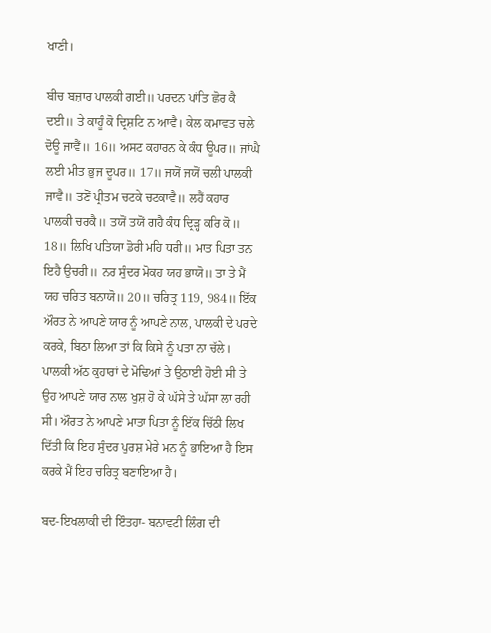ਖਾਣੀ।

ਬੀਚ ਬਜ਼ਾਰ ਪਾਲਕੀ ਗਈ॥ ਪਰਦਨ ਪਾਂਤਿ ਛੋਰ ਕੈ ਦਈ॥ ਤੇ ਕਾਹੂੰ ਕੋ ਦ੍ਰਿਸ਼ਟਿ ਨ ਆਵੈ। ਕੇਲ ਕਮਾਵਤ ਚਲੇ ਦੋਊ ਜਾਵੈਂ॥ 16॥ ਅਸਟ ਕਹਾਰਨ ਕੇ ਕੰਧ ਊਪਰ॥ ਜਾਂਘੈ ਲਈ ਮੀਤ ਭੁਜ ਦੂਪਰ॥ 17॥ ਜਯੋਂ ਜਯੋਂ ਚਲੀ ਪਾਲਕੀ ਜਾਵੈ॥ ਤਣੋਂ ਪ੍ਰੀਤਮ ਚਟਕੇ ਚਟਕਾਵੈ॥ ਲਹੈਂ ਕਹਾਰ ਪਾਲਕੀ ਚਰਕੈ॥ ਤਯੋਂ ਤਯੋਂ ਗਹੈ ਕੰਧ ਦ੍ਰਿੜ੍ਹ ਕਰਿ ਕੋ॥ 18॥ ਲਿਖਿ ਪਤਿਯਾ ਡੋਰੀ ਮਹਿ ਧਰੀ॥ ਮਾਤ ਪਿਤਾ ਤਨ ਇਹੈ ਉਚਰੀ॥ ਨਰ ਸੁੰਦਰ ਮੋਕਹ ਯਹ ਭਾਯੋ॥ ਤਾ ਤੇ ਮੈਂ ਯਹ ਚਰਿਤ ਬਨਾਯੋ॥ 20॥ ਚਰਿਤ੍ਰ 119, 984॥ ਇੱਕ ਔਰਤ ਨੇ ਆਪਣੇ ਯਾਰ ਨੂੰ ਆਪਣੇ ਨਾਲ, ਪਾਲਕੀ ਦੇ ਪਰਦੇ ਕਰਕੇ, ਬਿਠਾ ਲਿਆ ਤਾਂ ਕਿ ਕਿਸੇ ਨੂੰ ਪਤਾ ਨਾ ਚੱਲੇ। ਪਾਲਕੀ ਅੱਠ ਕੁਹਾਰਾਂ ਦੇ ਮੋਢਿਆਂ ਤੇ ਉਠਾਈ ਹੋਈ ਸੀ ਤੇ ਉਹ ਆਪਣੇ ਯਾਰ ਨਾਲ ਖੁਸ਼ ਹੋ ਕੇ ਘੱਸੇ ਤੇ ਘੱਸਾ ਲਾ ਰਹੀ ਸੀ। ਔਰਤ ਨੇ ਆਪਣੇ ਮਾਤਾ ਪਿਤਾ ਨੂੰ ਇੱਕ ਚਿੱਠੀ ਲਿਖ ਦਿੱਤੀ ਕਿ ਇਹ ਸੁੰਦਰ ਪੁਰਸ਼ ਮੇਰੇ ਮਨ ਨੂੰ ਭਾਇਆ ਹੈ ਇਸ ਕਰਕੇ ਮੈਂ ਇਹ ਚਰਿਤ੍ਰ ਬਣਾਇਆ ਹੈ।

ਬਦ-ਇਖਲਾਕੀ ਦੀ ਇੰਤਹਾ- ਬਨਾਵਟੀ ਲਿੰਗ ਦੀ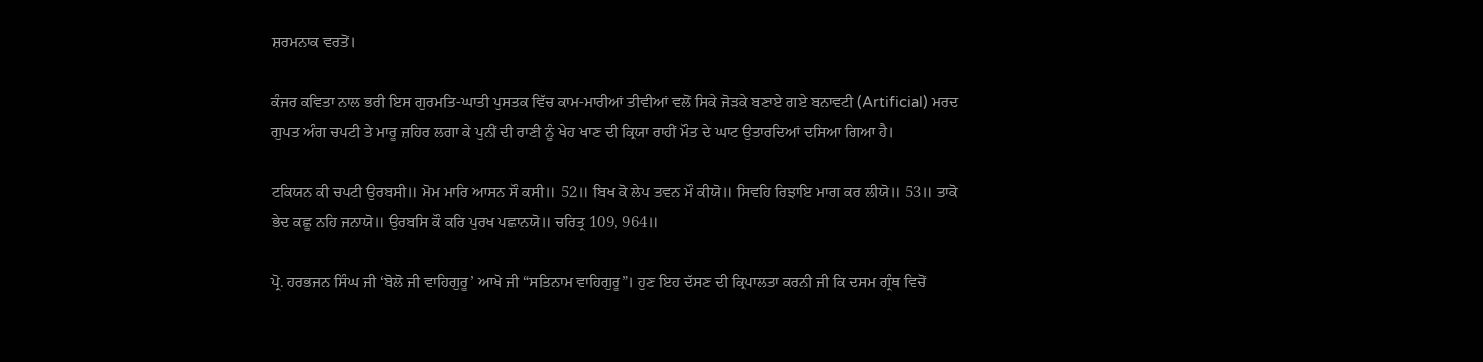ਸ਼ਰਮਨਾਕ ਵਰਤੋਂ।

ਕੰਜਰ ਕਵਿਤਾ ਨਾਲ ਭਰੀ ਇਸ ਗੁਰਮਤਿ-ਘਾਤੀ ਪੁਸਤਕ ਵਿੱਚ ਕਾਮ-ਮਾਰੀਆਂ ਤੀਵੀਆਂ ਵਲੋਂ ਸਿਕੇ ਜੋੜਕੇ ਬਣਾਏ ਗਏ ਬਨਾਵਟੀ (Artificial) ਮਰਦ ਗੁਪਤ ਅੰਗ ਚਪਟੀ ਤੇ ਮਾਰੂ ਜ਼ਹਿਰ ਲਗਾ ਕੇ ਪੁਨੀਂ ਦੀ ਰਾਣੀ ਨੂੰ ਖੇਹ ਖਾਣ ਦੀ ਕ੍ਰਿਯਾ ਰਾਹੀਂ ਮੌਤ ਦੇ ਘਾਟ ਉਤਾਰਦਿਆਂ ਦਸਿਆ ਗਿਆ ਹੈ।

ਟਕਿਯਨ ਕੀ ਚਪਟੀ ਉਰਬਸੀ॥ ਮੋਮ ਮਾਰਿ ਆਸਨ ਸੌ ਕਸੀ॥ 52॥ ਬਿਖ ਕੋ ਲੇਪ ਤਵਨ ਮੌ ਕੀਯੋ॥ ਸਿਵਹਿ ਰਿਝਾਇ ਮਾਗ ਕਰ ਲੀਯੋ॥ 53॥ ਤਾਕੋ ਭੇਦ ਕਛੂ ਨਹਿ ਜਨਾਯੋ॥ ਉਰਬਸਿ ਕੌ ਕਰਿ ਪੁਰਖ ਪਛਾਨਯੋ॥ ਚਰਿਤ੍ਰ 109, 964॥

ਪ੍ਰੋ. ਹਰਭਜਨ ਸਿੰਘ ਜੀ ‘ਬੋਲੋ ਜੀ ਵਾਹਿਗੁਰੂ’ ਆਖੋ ਜੀ “ਸਤਿਨਾਮ ਵਾਹਿਗੁਰੂ”। ਹੁਣ ਇਹ ਦੱਸਣ ਦੀ ਕ੍ਰਿਪਾਲਤਾ ਕਰਨੀ ਜੀ ਕਿ ਦਸਮ ਗ੍ਰੰਥ ਵਿਚੋਂ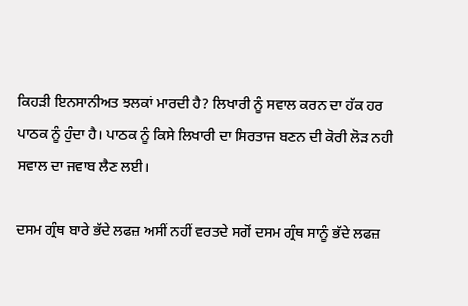ਕਿਹੜੀ ਇਨਸਾਨੀਅਤ ਝਲਕਾਂ ਮਾਰਦੀ ਹੈ? ਲਿਖਾਰੀ ਨੂੰ ਸਵਾਲ ਕਰਨ ਦਾ ਹੱਕ ਹਰ ਪਾਠਕ ਨੂੰ ਹੁੰਦਾ ਹੈ। ਪਾਠਕ ਨੂੰ ਕਿਸੇ ਲਿਖਾਰੀ ਦਾ ਸਿਰਤਾਜ ਬਣਨ ਦੀ ਕੋਰੀ ਲੋੜ ਨਹੀ ਸਵਾਲ ਦਾ ਜਵਾਬ ਲੈਣ ਲਈ।

ਦਸਮ ਗ੍ਰੰਥ ਬਾਰੇ ਭੱਦੇ ਲਫਜ਼ ਅਸੀਂ ਨਹੀਂ ਵਰਤਦੇ ਸਗੋਂ ਦਸਮ ਗ੍ਰੰਥ ਸਾਨੂੰ ਭੱਦੇ ਲਫਜ਼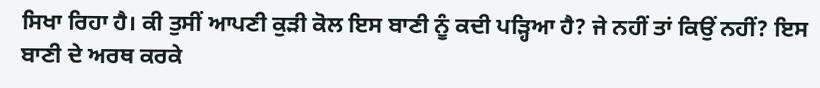ਸਿਖਾ ਰਿਹਾ ਹੈ। ਕੀ ਤੁਸੀਂ ਆਪਣੀ ਕੁੜੀ ਕੋਲ ਇਸ ਬਾਣੀ ਨੂੰ ਕਦੀ ਪੜ੍ਹਿਆ ਹੈ? ਜੇ ਨਹੀਂ ਤਾਂ ਕਿਉਂ ਨਹੀਂ? ਇਸ ਬਾਣੀ ਦੇ ਅਰਥ ਕਰਕੇ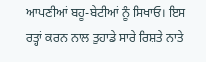ਆਪਣੀਆਂ ਬਹੂ-ਬੇਟੀਆਂ ਨੂੰ ਸਿਖਾਓ। ਇਸ ਰਤ੍ਹਾਂ ਕਰਨ ਨਾਲ ਤੁਹਾਡੇ ਸਾਰੇ ਰਿਸ਼ਤੇ ਨਾਤੇ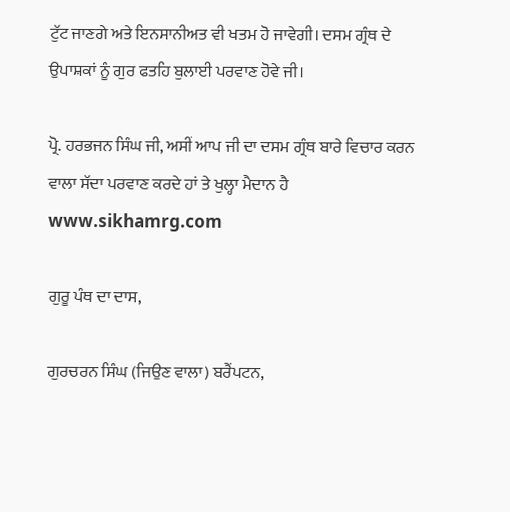ਟੁੱਟ ਜਾਣਗੇ ਅਤੇ ਇਨਸਾਨੀਅਤ ਵੀ ਖਤਮ ਹੋ ਜਾਵੇਗੀ। ਦਸਮ ਗ੍ਰੰਥ ਦੇ ਉਪਾਸ਼ਕਾਂ ਨੂੰ ਗੁਰ ਫਤਹਿ ਬੁਲਾਈ ਪਰਵਾਣ ਹੋਵੇ ਜੀ।

ਪ੍ਰੋ. ਹਰਭਜਨ ਸਿੰਘ ਜੀ, ਅਸੀਂ ਆਪ ਜੀ ਦਾ ਦਸਮ ਗ੍ਰੰਥ ਬਾਰੇ ਵਿਚਾਰ ਕਰਨ ਵਾਲਾ ਸੱਦਾ ਪਰਵਾਣ ਕਰਦੇ ਹਾਂ ਤੇ ਖੁਲ੍ਹਾ ਮੈਦਾਨ ਹੈ www.sikhamrg.com

ਗੁਰੂ ਪੰਥ ਦਾ ਦਾਸ,

ਗੁਰਚਰਨ ਸਿੰਘ (ਜਿਉਣ ਵਾਲਾ) ਬਰੈਂਪਟਨ,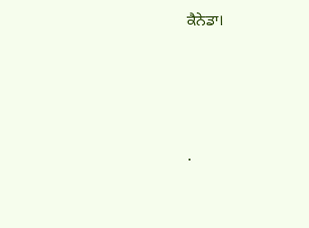ਕੈਨੇਡਾ।




.